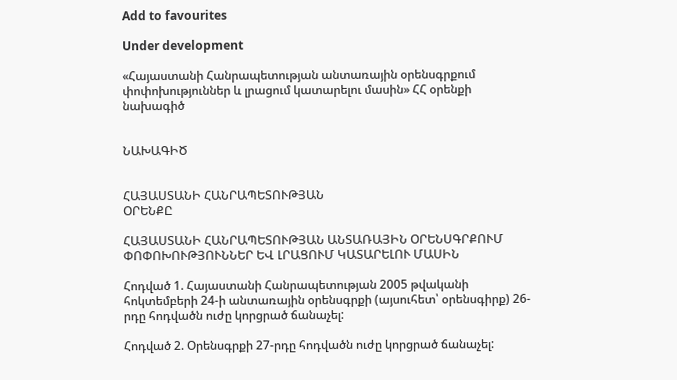Add to favourites

Under development

«Հայաստանի Հանրապետության անտառային օրենսգրքում փոփոխություններ և լրացում կատարելու մասին» ՀՀ օրենքի նախագիծ


ՆԱԽԱԳԻԾ


ՀԱՅԱՍՏԱՆԻ ՀԱՆՐԱՊԵՏՈՒԹՅԱՆ
ՕՐԵՆՔԸ

ՀԱՅԱՍՏԱՆԻ ՀԱՆՐԱՊԵՏՈՒԹՅԱՆ ԱՆՏԱՌԱՅԻՆ ՕՐԵՆՍԳՐՔՈՒՄ ՓՈՓՈԽՈՒԹՅՈՒՆՆԵՐ ԵՎ ԼՐԱՑՈՒՄ ԿԱՏԱՐԵԼՈՒ ՄԱՍԻՆ

Հոդված 1. Հայաստանի Հանրապետության 2005 թվականի հոկտեմբերի 24-ի անտառային օրենսգրքի (այսուհետ՝ օրենսգիրք) 26-րդը հոդվածն ուժը կորցրած ճանաչել:

Հոդված 2. Օրենսգրքի 27-րդը հոդվածն ուժը կորցրած ճանաչել: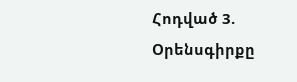Հոդված 3. Օրենսգիրքը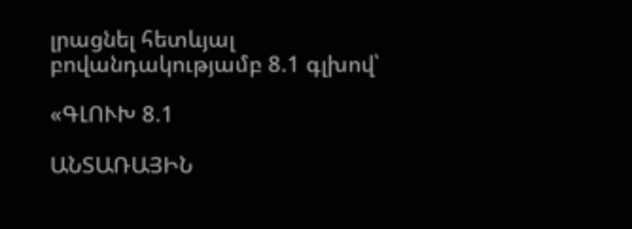լրացնել հետևյալ բովանդակությամբ 8.1 գլխով՝

«ԳԼՈՒԽ 8.1

ԱՆՏԱՌԱՅԻՆ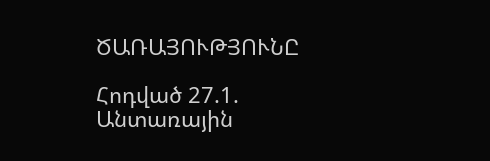ԾԱՌԱՅՈՒԹՅՈՒՆԸ

Հոդված 27.1. Անտառային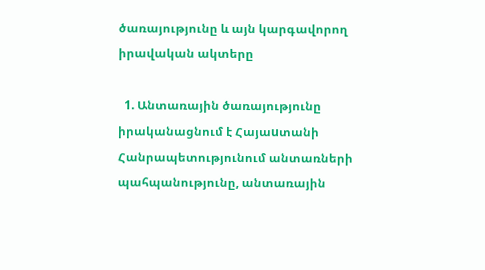ծառայությունը և այն կարգավորող իրավական ակտերը

  1. Անտառային ծառայությունը իրականացնում է Հայաuտանի Հանրապետությունում անտառների պահպանությունը, անտառային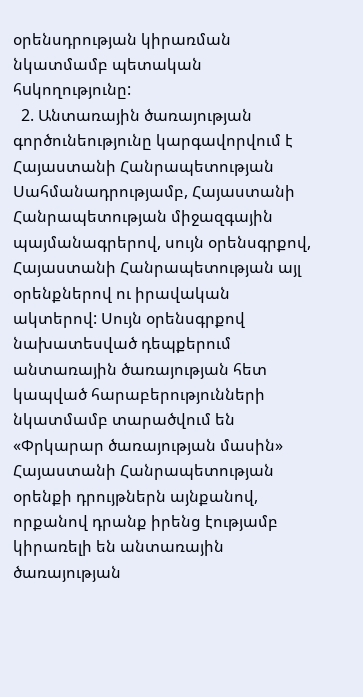օրենսդրության կիրառման նկատմամբ պետական հuկողությունը:
  2. Անտառային ծառայության գործունեությունը կարգավորվում է Հայաստանի Հանրապետության Սահմանադրությամբ, Հայաստանի Հանրապետության միջազգային պայմանագրերով, սույն օրենսգրքով, Հայաստանի Հանրապետության այլ օրենքներով ու իրավական ակտերով: Սույն օրենսգրքով նախատեսված դեպքերում անտառային ծառայության հետ կապված հարաբերությունների նկատմամբ տարածվում են «Փրկարար ծառայության մասին» Հայաստանի Հանրապետության օրենքի դրույթներն այնքանով, որքանով դրանք իրենց էությամբ կիրառելի են անտառային ծառայության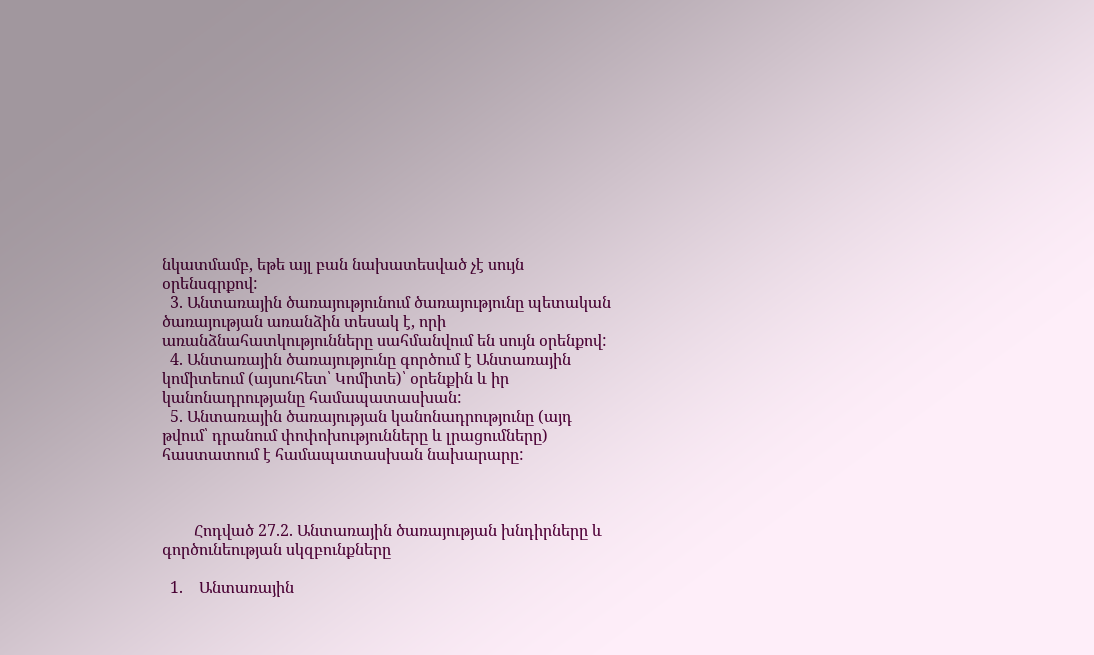նկատմամբ, եթե այլ բան նախատեսված չէ սույն օրենսգրքով:
  3. Անտառային ծառայությունում ծառայությունը պետական ծառայության առանձին տեսակ է, որի առանձնահատկությունները սահմանվում են սույն օրենքով:
  4. Անտառային ծառայությունը գործում է Անտառային կոմիտեում (այսուհետ՝ Կոմիտե)՝ օրենքին և իր կանոնադրությանը համապատասխան:
  5. Անտառային ծառայության կանոնադրությունը (այդ թվում՝ դրանում փոփոխությունները և լրացումները) հաստատում է համապատասխան նախարարը:



        Հոդված 27.2. Անտառային ծառայության խնդիրները և գործունեության սկզբունքները

  1.    Անտառային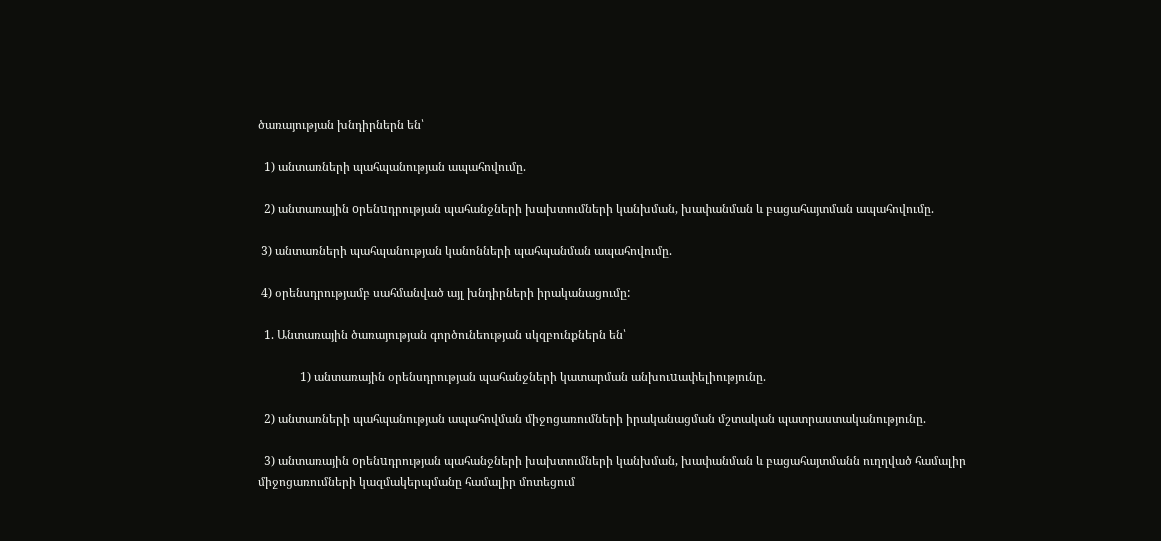ծառայության խնդիրներն են՝

  1) անտառների պահպանության ապահովումը.

  2) անտառային oրենuդրության պահանջների խախտումների կանխման, խափանման և բացահայտման ապահովումը.

 3) անտառների պահպանության կանոնների պահպանման ապահովումը.

 4) օրենսդրությամբ սահմանված այլ խնդիրների իրականացումը:

  1. Անտառային ծառայության գործունեության սկզբունքներն են՝

              1) անտառային օրենսդրության պահանջների կատարման անխուuափելիությունը.

  2) անտառների պահպանության ապահովման միջոցառումների իրականացման մշտական պատրաստականությունը.

  3) անտառային oրենuդրության պահանջների խախտումների կանխման, խափանման և բացահայտմանն ուղղված համալիր միջոցառումների կազմակերպմանը համալիր մոտեցում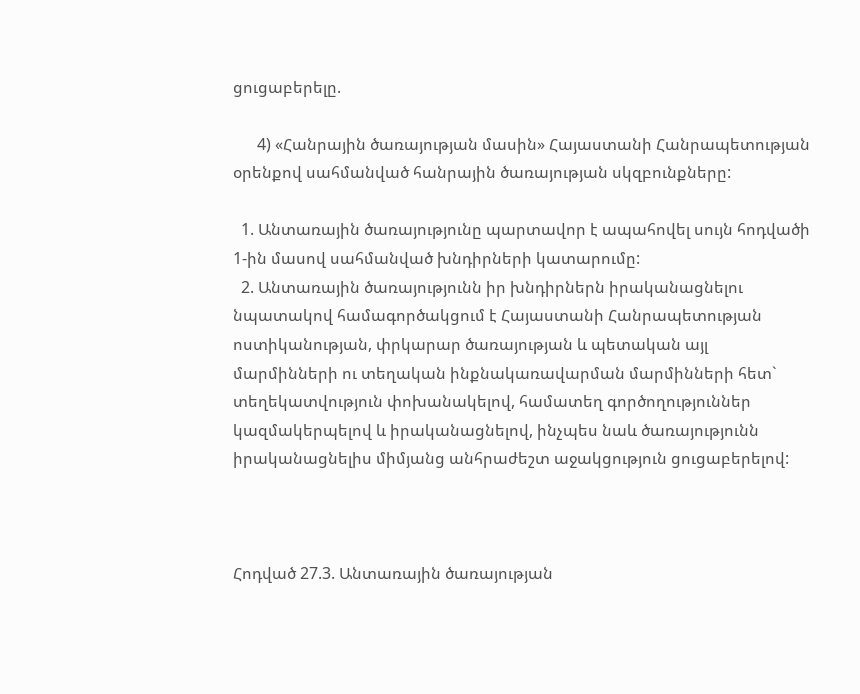ցուցաբերելը.

      4) «Հանրային ծառայության մասին» Հայաստանի Հանրապետության օրենքով սահմանված հանրային ծառայության սկզբունքները:

  1. Անտառային ծառայությունը պարտավոր է ապահովել սույն հոդվածի 1-ին մասով սահմանված խնդիրների կատարումը:
  2. Անտառային ծառայությունն իր խնդիրներն իրականացնելու նպատակով համագործակցում է Հայաստանի Հանրապետության ոստիկանության, փրկարար ծառայության և պետական այլ մարմինների ու տեղական ինքնակառավարման մարմինների հետ` տեղեկատվություն փոխանակելով, համատեղ գործողություններ կազմակերպելով և իրականացնելով, ինչպես նաև ծառայությունն իրականացնելիս միմյանց անհրաժեշտ աջակցություն ցուցաբերելով:



Հոդված 27.3. Անտառային ծառայության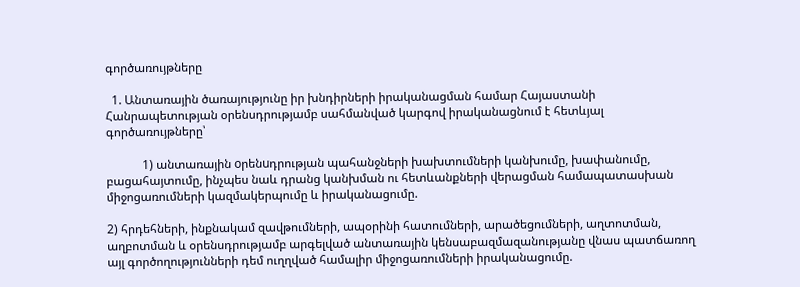գործառույթները

  1. Անտառային ծառայությունը իր խնդիրների իրականացման համար Հայաստանի Հանրապետության օրենսդրությամբ սահմանված կարգով իրականացնում է հետևյալ գործառույթները՝

            1) անտառային oրենuդրության պահանջների խախտումների կանխումը, խափանումը, բացահայտումը, ինչպես նաև դրանց կանխման ու հետևանքների վերացման համապատասխան միջոցառումների կազմակերպումը և իրականացումը.

2) հրդեհների, ինքնակամ զավթումների, ապօրինի հատումների, արածեցումների, աղտոտման, աղբոտման և օրենսդրությամբ արգելված անտառային կենսաբազմազանությանը վնաս պատճառող այլ գործողությունների դեմ ուղղված համալիր միջոցառումների իրականացումը.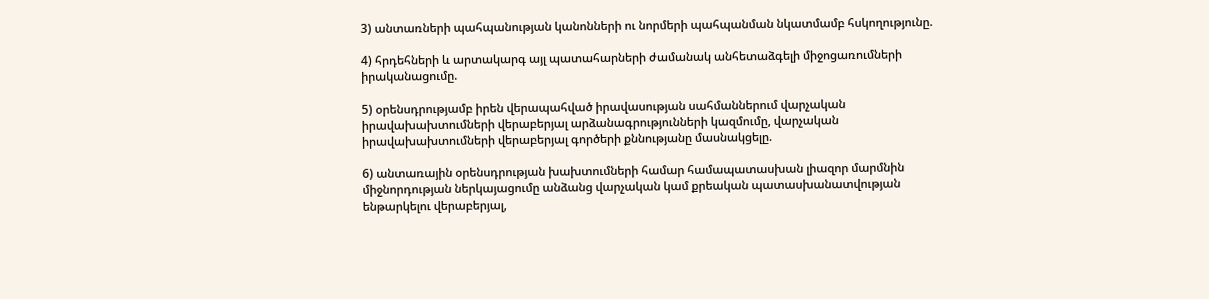3) անտառների պահպանության կանոնների ու նորմերի պահպանման նկատմամբ հսկողությունը.

4) հրդեհների և արտակարգ այլ պատահարների ժամանակ անհետաձգելի միջոցառումների իրականացումը.

5) օրենսդրությամբ իրեն վերապահված իրավասության սահմաններում վարչական իրավախախտումների վերաբերյալ արձանագրությունների կազմումը, վարչական իրավախախտումների վերաբերյալ գործերի քննությանը մասնակցելը.

6) անտառային օրենսդրության խախտումների համար համապատասխան լիազոր մարմնին միջնորդության ներկայացումը անձանց վարչական կամ քրեական պատասխանատվության ենթարկելու վերաբերյալ,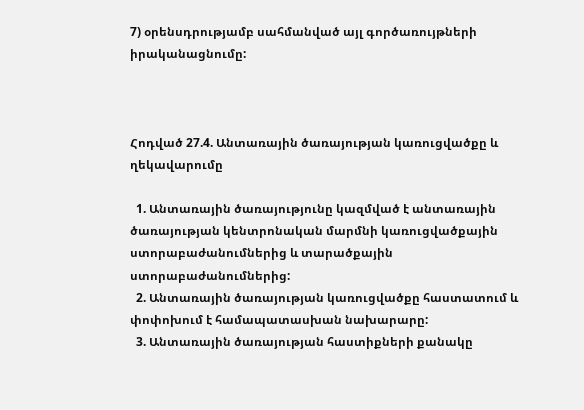7) օրենսդրությամբ սահմանված այլ գործառույթների իրականացնումը:



Հոդված 27.4. Անտառային ծառայության կառուցվածքը և ղեկավարումը

  1. Անտառային ծառայությունը կազմված է անտառային ծառայության կենտրոնական մարմնի կառուցվածքային ստորաբաժանումներից և տարածքային ստորաբաժանումներից:
  2. Անտառային ծառայության կառուցվածքը հաստատում և փոփոխում է համապատասխան նախարարը:
  3. Անտառային ծառայության հաստիքների քանակը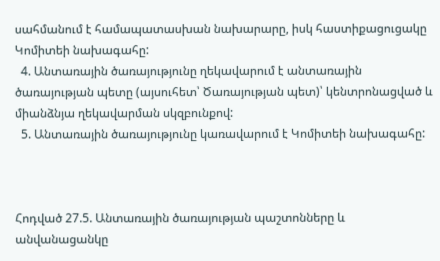սահմանում է համապատասխան նախարարը, իսկ հաստիքացուցակը Կոմիտեի նախագահը:
  4. Անտառային ծառայությունը ղեկավարում է անտառային ծառայության պետը (այսուհետ՝ Ծառայության պետ)՝ կենտրոնացված և միանձնյա ղեկավարման սկզբունքով:
  5. Անտառային ծառայությունը կառավարում է Կոմիտեի նախագահը:



Հոդված 27.5. Անտառային ծառայության պաշտոնները և անվանացանկը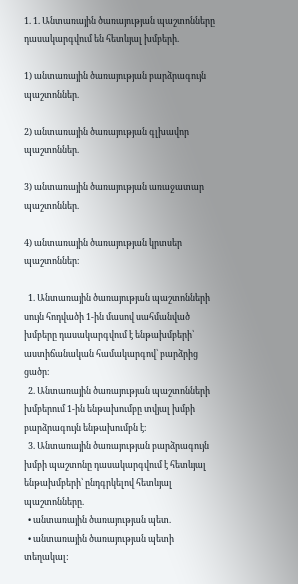1. 1. Անտառային ծառայության պաշտոնները դասակարգվում են հետևյալ խմբերի.

1) անտառային ծառայության բարձրագույն պաշտոններ.

2) անտառային ծառայության գլխավոր պաշտոններ.

3) անտառային ծառայության առաջատար պաշտոններ.

4) անտառային ծառայության կրտսեր պաշտոններ։

  1. Անտառային ծառայության պաշտոնների սույն հոդվածի 1-ին մասով սահմանված խմբերը դասակարգվում է ենթախմբերի՝ աստիճանական համակարգով՝ բարձրից ցածր։
  2. Անտառային ծառայության պաշտոնների խմբերում 1-ին ենթախումբը տվյալ խմբի բարձրագույն ենթախումբն է։
  3. Անտառային ծառայության բարձրագույն խմբի պաշտոնը դասակարգվում է հետևյալ ենթախմբերի՝ ընդգրկելով հետևյալ պաշտոնները.
  • անտառային ծառայության պետ.
  • անտառային ծառայության պետի տեղակալ: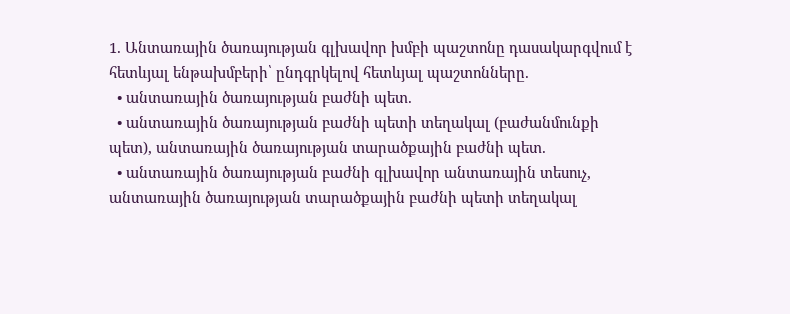1. Անտառային ծառայության գլխավոր խմբի պաշտոնը դասակարգվում է հետևյալ ենթախմբերի՝ ընդգրկելով հետևյալ պաշտոնները.
  • անտառային ծառայության բաժնի պետ.
  • անտառային ծառայության բաժնի պետի տեղակալ (բաժանմունքի պետ), անտառային ծառայության տարածքային բաժնի պետ.
  • անտառային ծառայության բաժնի գլխավոր անտառային տեսուչ, անտառային ծառայության տարածքային բաժնի պետի տեղակալ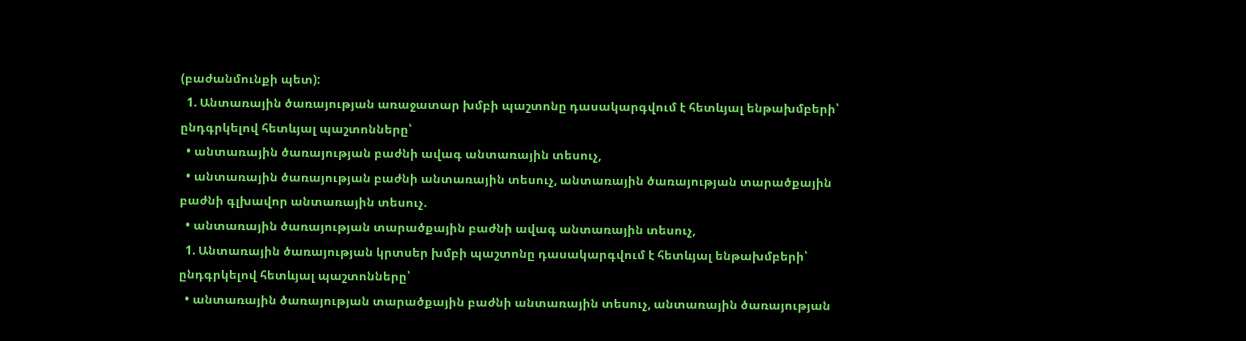(բաժանմունքի պետ):
  1. Անտառային ծառայության առաջատար խմբի պաշտոնը դասակարգվում է հետևյալ ենթախմբերի՝ ընդգրկելով հետևյալ պաշտոնները՝
  • անտառային ծառայության բաժնի ավագ անտառային տեսուչ,
  • անտառային ծառայության բաժնի անտառային տեսուչ, անտառային ծառայության տարածքային բաժնի գլխավոր անտառային տեսուչ.
  • անտառային ծառայության տարածքային բաժնի ավագ անտառային տեսուչ,
  1. Անտառային ծառայության կրտսեր խմբի պաշտոնը դասակարգվում է հետևյալ ենթախմբերի՝ ընդգրկելով հետևյալ պաշտոնները՝
  • անտառային ծառայության տարածքային բաժնի անտառային տեսուչ, անտառային ծառայության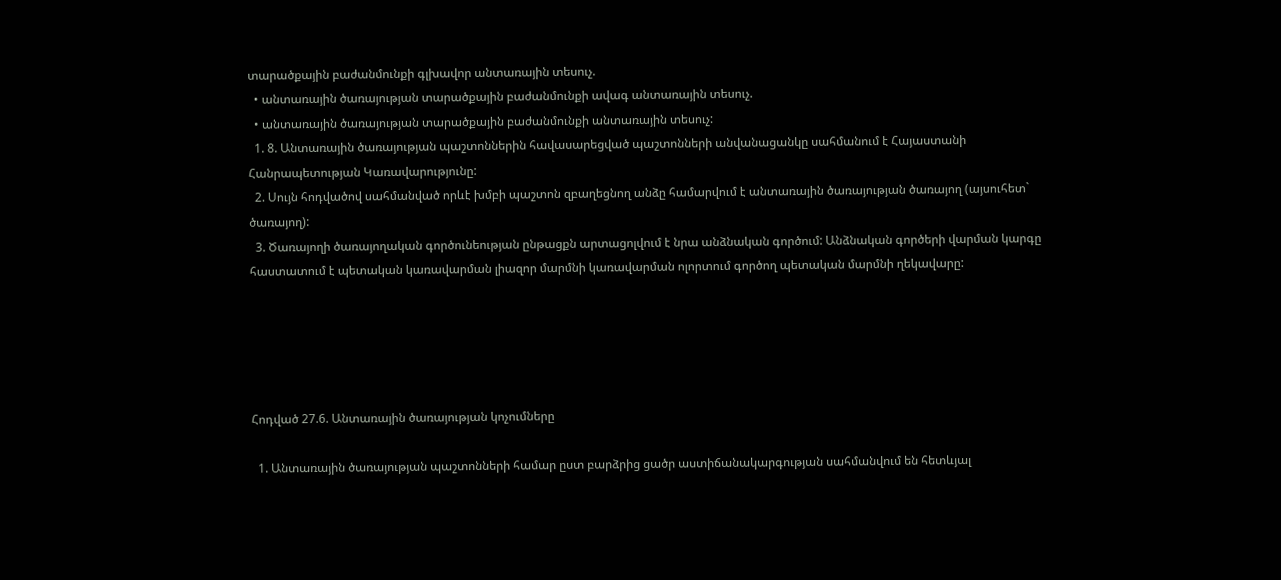տարածքային բաժանմունքի գլխավոր անտառային տեսուչ.
  • անտառային ծառայության տարածքային բաժանմունքի ավագ անտառային տեսուչ.
  • անտառային ծառայության տարածքային բաժանմունքի անտառային տեսուչ:
  1. 8. Անտառային ծառայության պաշտոններին հավասարեցված պաշտոնների անվանացանկը սահմանում է Հայաստանի Հանրապետության Կառավարությունը:
  2. Սույն հոդվածով սահմանված որևէ խմբի պաշտոն զբաղեցնող անձը համարվում է անտառային ծառայության ծառայող (այսուհետ` ծառայող):
  3. Ծառայողի ծառայողական գործունեության ընթացքն արտացոլվում է նրա անձնական գործում: Անձնական գործերի վարման կարգը հաստատում է պետական կառավարման լիազոր մարմնի կառավարման ոլորտում գործող պետական մարմնի ղեկավարը:





Հոդված 27.6. Անտառային ծառայության կոչումները

  1. Անտառային ծառայության պաշտոնների համար ըստ բարձրից ցածր աստիճանակարգության սահմանվում են հետևյալ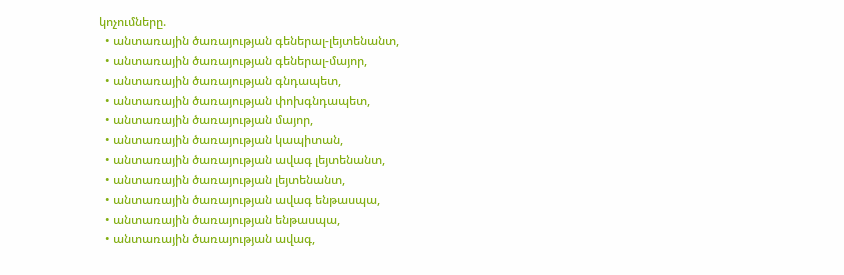կոչումները.
  • անտառային ծառայության գեներալ-լեյտենանտ,
  • անտառային ծառայության գեներալ-մայոր,
  • անտառային ծառայության գնդապետ,
  • անտառային ծառայության փոխգնդապետ,
  • անտառային ծառայության մայոր,
  • անտառային ծառայության կապիտան,
  • անտառային ծառայության ավագ լեյտենանտ,
  • անտառային ծառայության լեյտենանտ,
  • անտառային ծառայության ավագ ենթասպա,
  • անտառային ծառայության ենթասպա,
  • անտառային ծառայության ավագ,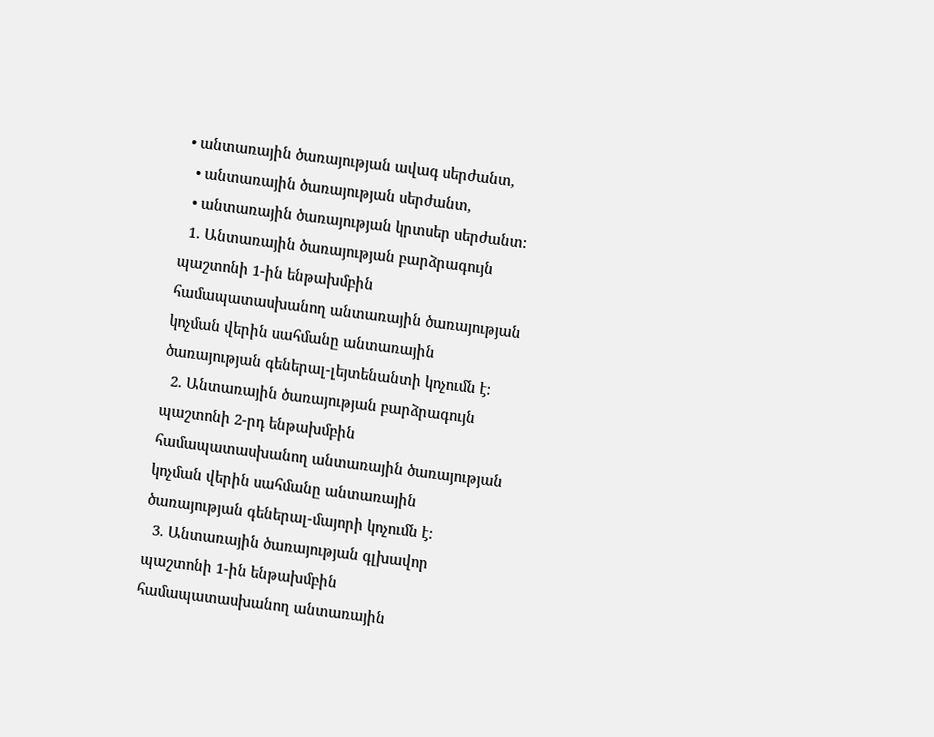• անտառային ծառայության ավագ սերժանտ,
  • անտառային ծառայության սերժանտ,
  • անտառային ծառայության կրտսեր սերժանտ:
  1. Անտառային ծառայության բարձրագույն պաշտոնի 1-ին ենթախմբին համապատասխանող անտառային ծառայության կոչման վերին սահմանը անտառային ծառայության գեներալ-լեյտենանտի կոչումն է:
  2. Անտառային ծառայության բարձրագույն պաշտոնի 2-րդ ենթախմբին համապատասխանող անտառային ծառայության կոչման վերին սահմանը անտառային ծառայության գեներալ-մայորի կոչումն է:
  3. Անտառային ծառայության գլխավոր պաշտոնի 1-ին ենթախմբին համապատասխանող անտառային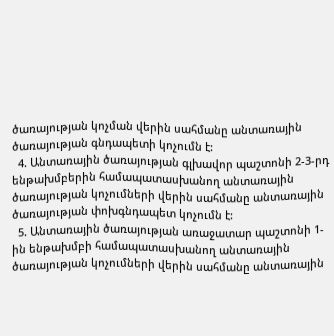ծառայության կոչման վերին սահմանը անտառային ծառայության գնդապետի կոչումն է:
  4. Անտառային ծառայության գլխավոր պաշտոնի 2-3-րդ ենթախմբերին համապատասխանող անտառային ծառայության կոչումների վերին սահմանը անտառային ծառայության փոխգնդապետ կոչումն է:
  5. Անտառային ծառայության առաջատար պաշտոնի 1-ին ենթախմբի համապատասխանող անտառային ծառայության կոչումների վերին սահմանը անտառային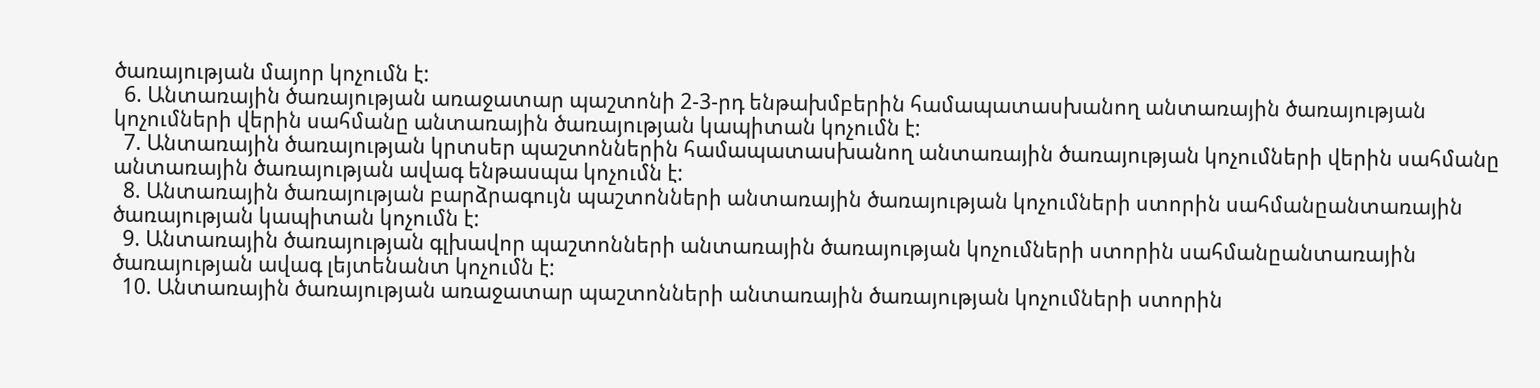ծառայության մայոր կոչումն է:
  6. Անտառային ծառայության առաջատար պաշտոնի 2-3-րդ ենթախմբերին համապատասխանող անտառային ծառայության կոչումների վերին սահմանը անտառային ծառայության կապիտան կոչումն է:
  7. Անտառային ծառայության կրտսեր պաշտոններին համապատասխանող անտառային ծառայության կոչումների վերին սահմանը անտառային ծառայության ավագ ենթասպա կոչումն է:
  8. Անտառային ծառայության բարձրագույն պաշտոնների անտառային ծառայության կոչումների ստորին սահմանըանտառային ծառայության կապիտան կոչումն է:
  9. Անտառային ծառայության գլխավոր պաշտոնների անտառային ծառայության կոչումների ստորին սահմանըանտառային ծառայության ավագ լեյտենանտ կոչումն է:
  10. Անտառային ծառայության առաջատար պաշտոնների անտառային ծառայության կոչումների ստորին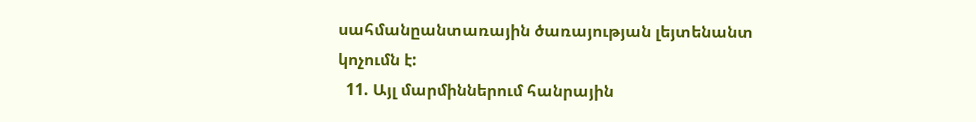սահմանըանտառային ծառայության լեյտենանտ կոչումն է:
  11. Այլ մարմիններում հանրային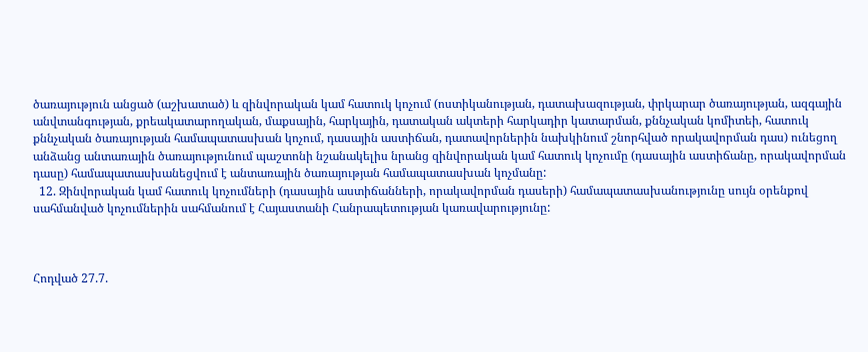ծառայություն անցած (աշխատած) և զինվորական կամ հատուկ կոչում (ոստիկանության, դատախազության, փրկարար ծառայության, ազգային անվտանգության, քրեակատարողական, մաքսային, հարկային, դատական ակտերի հարկադիր կատարման, քննչական կոմիտեի, հատուկ քննչական ծառայության համապատասխան կոչում, դասային աստիճան, դատավորներին նախկինում շնորհված որակավորման դաս) ունեցող անձանց անտառային ծառայությունում պաշտոնի նշանակելիս նրանց զինվորական կամ հատուկ կոչումը (դասային աստիճանը, որակավորման դասը) համապատասխանեցվում է անտառային ծառայության համապատասխան կոչմանը:
  12. Զինվորական կամ հատուկ կոչումների (դասային աստիճանների, որակավորման դասերի) համապատասխանությունը սույն օրենքով սահմանված կոչումներին սահմանում է Հայաստանի Հանրապետության կառավարությունը:



Հոդված 27.7.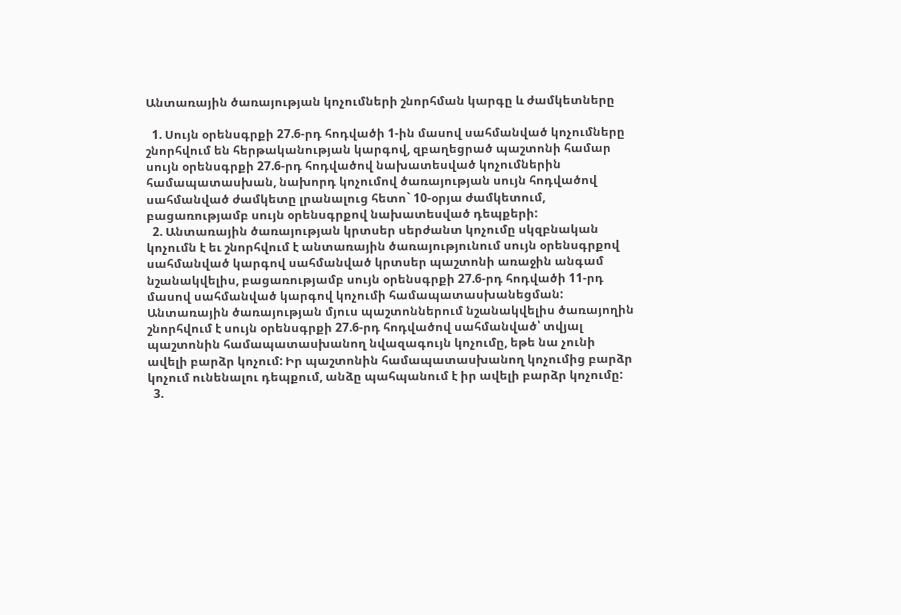Անտառային ծառայության կոչումների շնորհման կարգը և ժամկետները

  1. Սույն օրենսգրքի 27.6-րդ հոդվածի 1-ին մասով սահմանված կոչումները շնորհվում են հերթականության կարգով, զբաղեցրած պաշտոնի համար սույն օրենսգրքի 27.6-րդ հոդվածով նախատեսված կոչումներին համապատասխան, նախորդ կոչումով ծառայության սույն հոդվածով սահմանված ժամկետը լրանալուց հետո` 10-օրյա ժամկետում, բացառությամբ սույն օրենսգրքով նախատեսված դեպքերի:
  2. Անտառային ծառայության կրտսեր սերժանտ կոչումը սկզբնական կոչումն է եւ շնորհվում է անտառային ծառայությունում սույն օրենսգրքով սահմանված կարգով սահմանված կրտսեր պաշտոնի առաջին անգամ նշանակվելիս, բացառությամբ սույն օրենսգրքի 27.6-րդ հոդվածի 11-րդ մասով սահմանված կարգով կոչումի համապատասխանեցման: Անտառային ծառայության մյուս պաշտոններում նշանակվելիս ծառայողին շնորհվում է սույն օրենսգրքի 27.6-րդ հոդվածով սահմանված՝ տվյալ պաշտոնին համապատասխանող նվազագույն կոչումը, եթե նա չունի ավելի բարձր կոչում: Իր պաշտոնին համապատասխանող կոչումից բարձր կոչում ունենալու դեպքում, անձը պահպանում է իր ավելի բարձր կոչումը:
  3.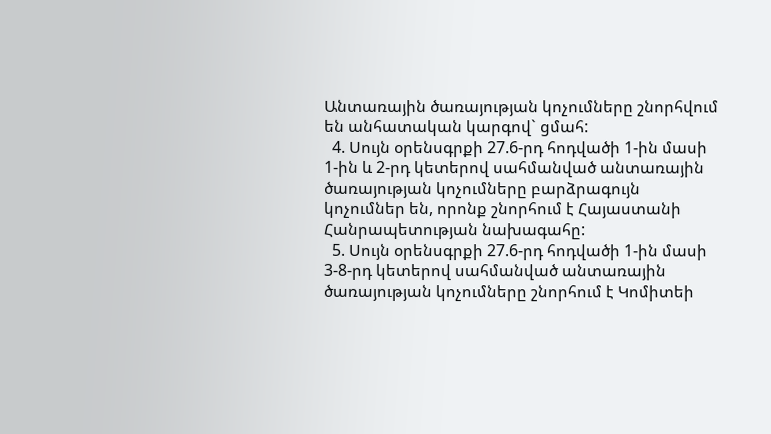Անտառային ծառայության կոչումները շնորհվում են անհատական կարգով` ցմահ:
  4. Սույն օրենսգրքի 27.6-րդ հոդվածի 1-ին մասի 1-ին և 2-րդ կետերով սահմանված անտառային ծառայության կոչումները բարձրագույն կոչումներ են, որոնք շնորհում է Հայաստանի Հանրապետության նախագահը:
  5. Սույն օրենսգրքի 27.6-րդ հոդվածի 1-ին մասի 3-8-րդ կետերով սահմանված անտառային ծառայության կոչումները շնորհում է Կոմիտեի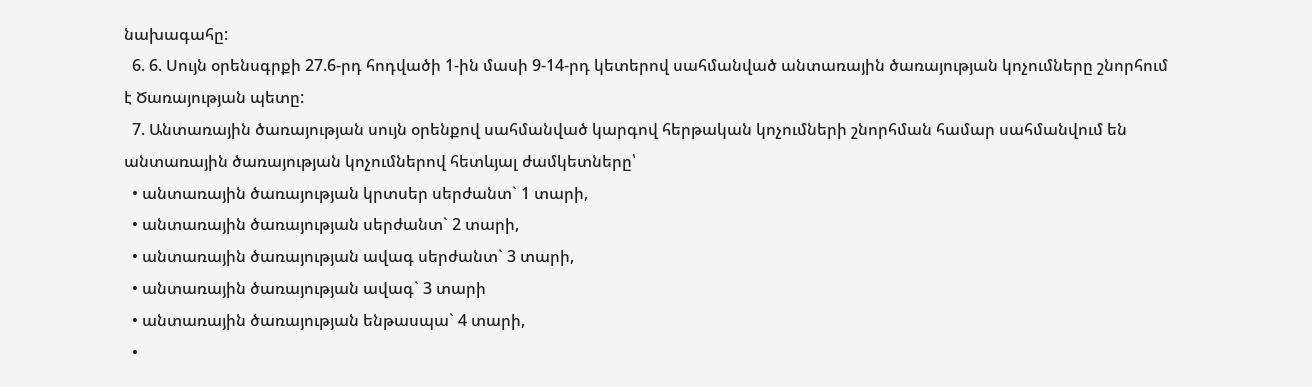նախագահը:
  6. 6. Սույն օրենսգրքի 27.6-րդ հոդվածի 1-ին մասի 9-14-րդ կետերով սահմանված անտառային ծառայության կոչումները շնորհում է Ծառայության պետը:
  7. Անտառային ծառայության սույն օրենքով սահմանված կարգով հերթական կոչումների շնորհման համար սահմանվում են անտառային ծառայության կոչումներով հետևյալ ժամկետները՝
  • անտառային ծառայության կրտսեր սերժանտ` 1 տարի,
  • անտառային ծառայության սերժանտ` 2 տարի,
  • անտառային ծառայության ավագ սերժանտ` 3 տարի,
  • անտառային ծառայության ավագ` 3 տարի
  • անտառային ծառայության ենթասպա` 4 տարի,
  •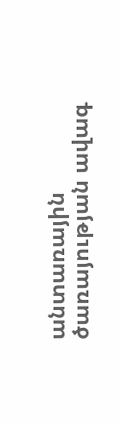անտառային ծառայության ավագ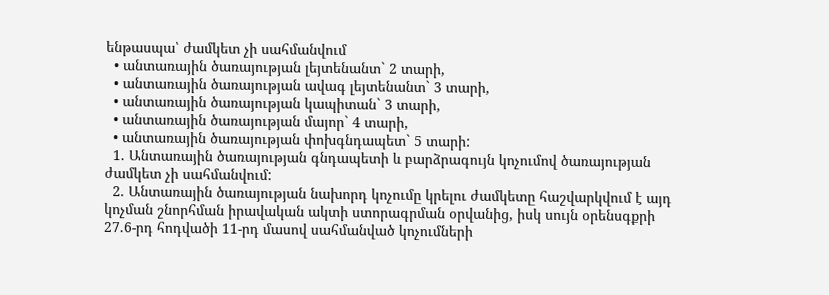ենթասպա՝ ժամկետ չի սահմանվում
  • անտառային ծառայության լեյտենանտ` 2 տարի,
  • անտառային ծառայության ավագ լեյտենանտ` 3 տարի,
  • անտառային ծառայության կապիտան` 3 տարի,
  • անտառային ծառայության մայոր` 4 տարի,
  • անտառային ծառայության փոխգնդապետ` 5 տարի:
  1. Անտառային ծառայության գնդապետի և բարձրագույն կոչումով ծառայության ժամկետ չի սահմանվում:
  2. Անտառային ծառայության նախորդ կոչումը կրելու ժամկետը հաշվարկվում է այդ կոչման շնորհման իրավական ակտի ստորագրման օրվանից, իսկ սույն օրենսգքրի 27.6-րդ հոդվածի 11-րդ մասով սահմանված կոչումների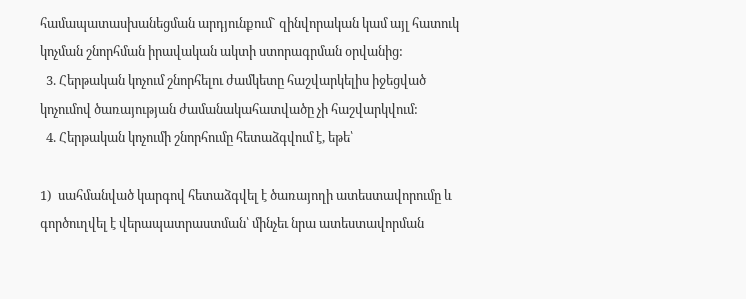համապատասխանեցման արդյունքում` զինվորական կամ այլ հատուկ կոչման շնորհման իրավական ակտի ստորագրման օրվանից:
  3. Հերթական կոչում շնորհելու ժամկետը հաշվարկելիս իջեցված կոչումով ծառայության ժամանակահատվածը չի հաշվարկվում:
  4. Հերթական կոչումի շնորհումը հետաձգվում է, եթե՝

1)  սահմանված կարգով հետաձգվել է ծառայողի ատեստավորումը և գործուղվել է վերապատրաստման՝ մինչեւ նրա ատեստավորման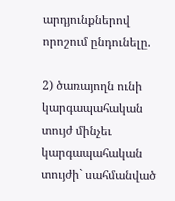արդյունքներով որոշում ընդունելը.

2) ծառայողն ունի կարգապահական տույժ մինչեւ կարգապահական տույժի` սահմանված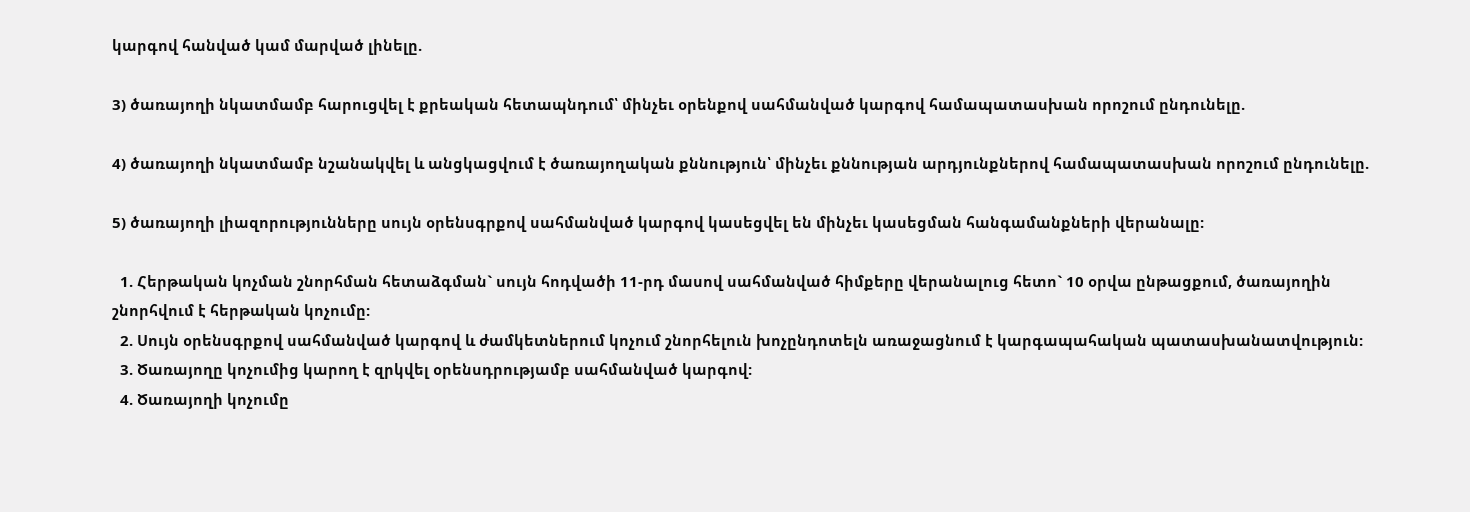կարգով հանված կամ մարված լինելը.

3) ծառայողի նկատմամբ հարուցվել է քրեական հետապնդում՝ մինչեւ օրենքով սահմանված կարգով համապատասխան որոշում ընդունելը.

4) ծառայողի նկատմամբ նշանակվել և անցկացվում է ծառայողական քննություն՝ մինչեւ քննության արդյունքներով համապատասխան որոշում ընդունելը.

5) ծառայողի լիազորությունները սույն օրենսգրքով սահմանված կարգով կասեցվել են մինչեւ կասեցման հանգամանքների վերանալը:

  1. Հերթական կոչման շնորհման հետաձգման` սույն հոդվածի 11-րդ մասով սահմանված հիմքերը վերանալուց հետո` 10 օրվա ընթացքում, ծառայողին շնորհվում է հերթական կոչումը:
  2. Սույն օրենսգրքով սահմանված կարգով և ժամկետներում կոչում շնորհելուն խոչընդոտելն առաջացնում է կարգապահական պատասխանատվություն:
  3. Ծառայողը կոչումից կարող է զրկվել օրենսդրությամբ սահմանված կարգով:
  4. Ծառայողի կոչումը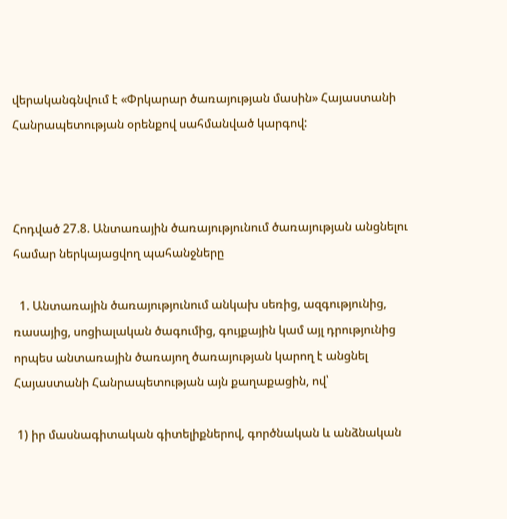վերականգնվում է «Փրկարար ծառայության մասին» Հայաստանի Հանրապետության օրենքով սահմանված կարգով:



Հոդված 27.8. Անտառային ծառայությունում ծառայության անցնելու համար ներկայացվող պահանջները

  1. Անտառային ծառայությունում անկախ սեռից, ազգությունից, ռասայից, սոցիալական ծագումից, գույքային կամ այլ դրությունից որպես անտառային ծառայող ծառայության կարող է անցնել Հայաստանի Հանրապետության այն քաղաքացին, ով՝

 1) իր մասնագիտական գիտելիքներով, գործնական և անձնական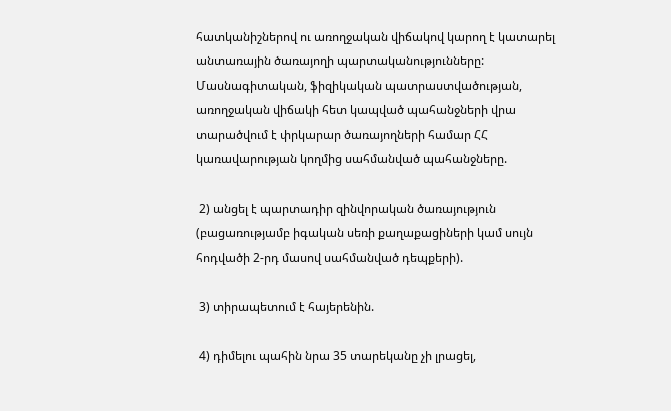հատկանիշներով ու առողջական վիճակով կարող է կատարել անտառային ծառայողի պարտականությունները: Մասնագիտական, ֆիզիկական պատրաստվածության, առողջական վիճակի հետ կապված պահանջների վրա տարածվում է փրկարար ծառայողների համար ՀՀ կառավարության կողմից սահմանված պահանջները.

 2) անցել է պարտադիր զինվորական ծառայություն (բացառությամբ իգական սեռի քաղաքացիների կամ սույն հոդվածի 2-րդ մասով սահմանված դեպքերի).

 3) տիրապետում է հայերենին.

 4) դիմելու պահին նրա 35 տարեկանը չի լրացել,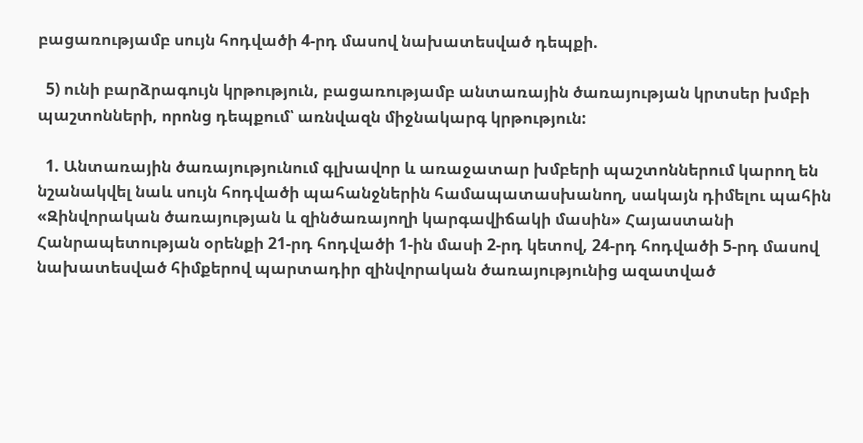բացառությամբ սույն հոդվածի 4-րդ մասով նախատեսված դեպքի.

  5) ունի բարձրագույն կրթություն, բացառությամբ անտառային ծառայության կրտսեր խմբի պաշտոնների, որոնց դեպքում՝ առնվազն միջնակարգ կրթություն:

  1. Անտառային ծառայությունում գլխավոր և առաջատար խմբերի պաշտոններում կարող են նշանակվել նաև սույն հոդվածի պահանջներին համապատասխանող, սակայն դիմելու պահին «Զինվորական ծառայության և զինծառայողի կարգավիճակի մասին» Հայաստանի Հանրապետության օրենքի 21-րդ հոդվածի 1-ին մասի 2-րդ կետով, 24-րդ հոդվածի 5-րդ մասով նախատեսված հիմքերով պարտադիր զինվորական ծառայությունից ազատված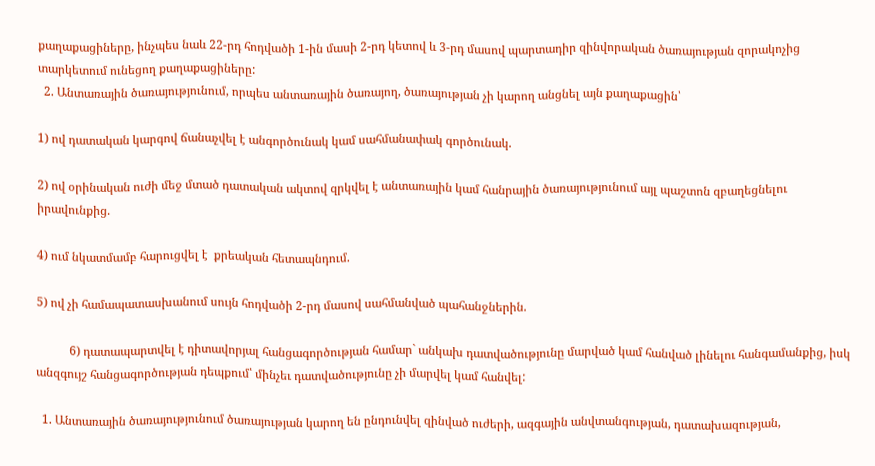քաղաքացիները, ինչպես նաև 22-րդ հոդվածի 1-ին մասի 2-րդ կետով և 3-րդ մասով պարտադիր զինվորական ծառայության զորակոչից տարկետում ունեցող քաղաքացիները:
  2. Անտառային ծառայությունում, որպես անտառային ծառայող, ծառայության չի կարող անցնել այն քաղաքացին՝

1) ով դատական կարգով ճանաչվել է անգործունակ կամ սահմանափակ գործունակ.

2) ով օրինական ուժի մեջ մտած դատական ակտով զրկվել է անտառային կամ հանրային ծառայությունում այլ պաշտոն զբաղեցնելու իրավունքից.

4) ում նկատմամբ հարուցվել է  քրեական հետապնդում.

5) ով չի համապատասխանում սույն հոդվածի 2-րդ մասով սահմանված պահանջներին.

           6) դատապարտվել է դիտավորյալ հանցագործության համար` անկախ դատվածությունը մարված կամ հանված լինելու հանգամանքից, իսկ անզգույշ հանցագործության դեպքում՝ մինչեւ դատվածությունը չի մարվել կամ հանվել:

  1. Անտառային ծառայությունում ծառայության կարող են ընդունվել զինված ուժերի, ազգային անվտանգության, դատախազության,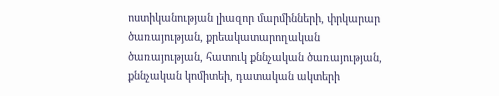ոստիկանության լիազոր մարմինների, փրկարար ծառայության, քրեակատարողական ծառայության, հատուկ քննչական ծառայության, քննչական կոմիտեի, դատական ակտերի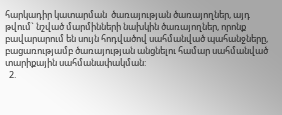հարկադիր կատարման  ծառայության ծառայողներ, այդ թվում` նշված մարմինների նախկին ծառայողներ, որոնք բավարարում են սույն հոդվածով սահմանված պահանջները, բացառությամբ ծառայության անցնելու համար սահմանված տարիքային սահմանափակման:
  2.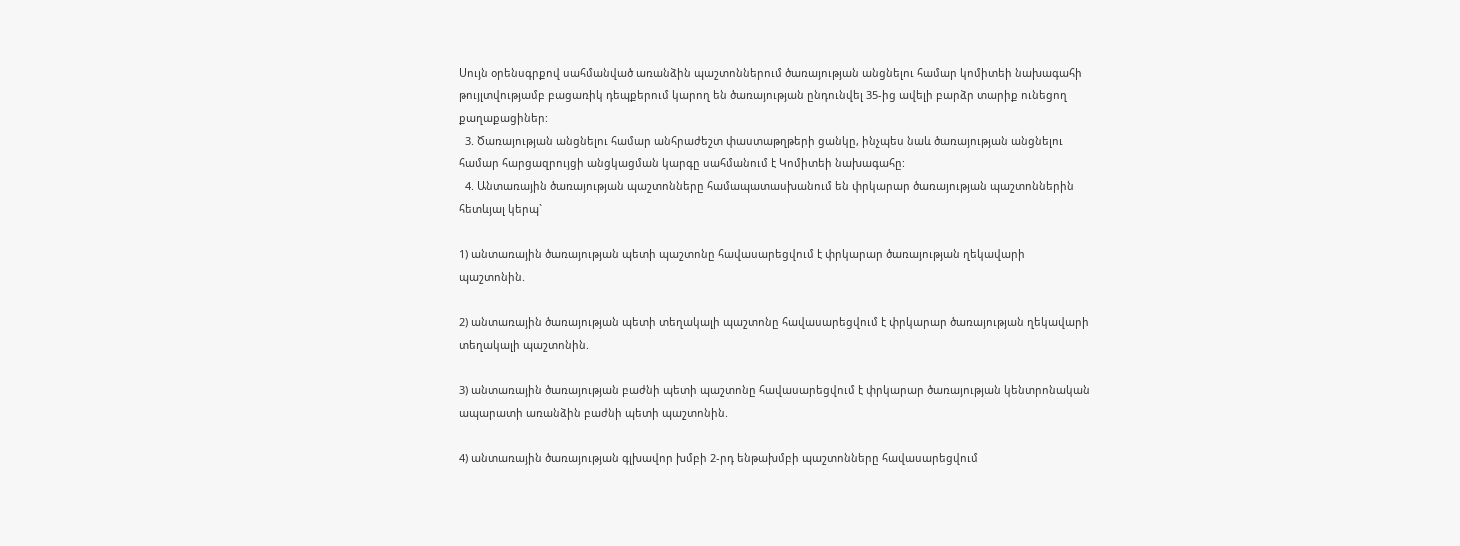Սույն օրենսգրքով սահմանված առանձին պաշտոններում ծառայության անցնելու համար կոմիտեի նախագահի թույլտվությամբ բացառիկ դեպքերում կարող են ծառայության ընդունվել 35-ից ավելի բարձր տարիք ունեցող քաղաքացիներ:
  3. Ծառայության անցնելու համար անհրաժեշտ փաստաթղթերի ցանկը, ինչպես նաև ծառայության անցնելու համար հարցազրույցի անցկացման կարգը սահմանում է Կոմիտեի նախագահը:
  4. Անտառային ծառայության պաշտոնները համապատասխանում են փրկարար ծառայության պաշտոններին հետևյալ կերպ`

1) անտառային ծառայության պետի պաշտոնը հավասարեցվում է փրկարար ծառայության ղեկավարի պաշտոնին.

2) անտառային ծառայության պետի տեղակալի պաշտոնը հավասարեցվում է փրկարար ծառայության ղեկավարի տեղակալի պաշտոնին.

3) անտառային ծառայության բաժնի պետի պաշտոնը հավասարեցվում է փրկարար ծառայության կենտրոնական ապարատի առանձին բաժնի պետի պաշտոնին.

4) անտառային ծառայության գլխավոր խմբի 2-րդ ենթախմբի պաշտոնները հավասարեցվում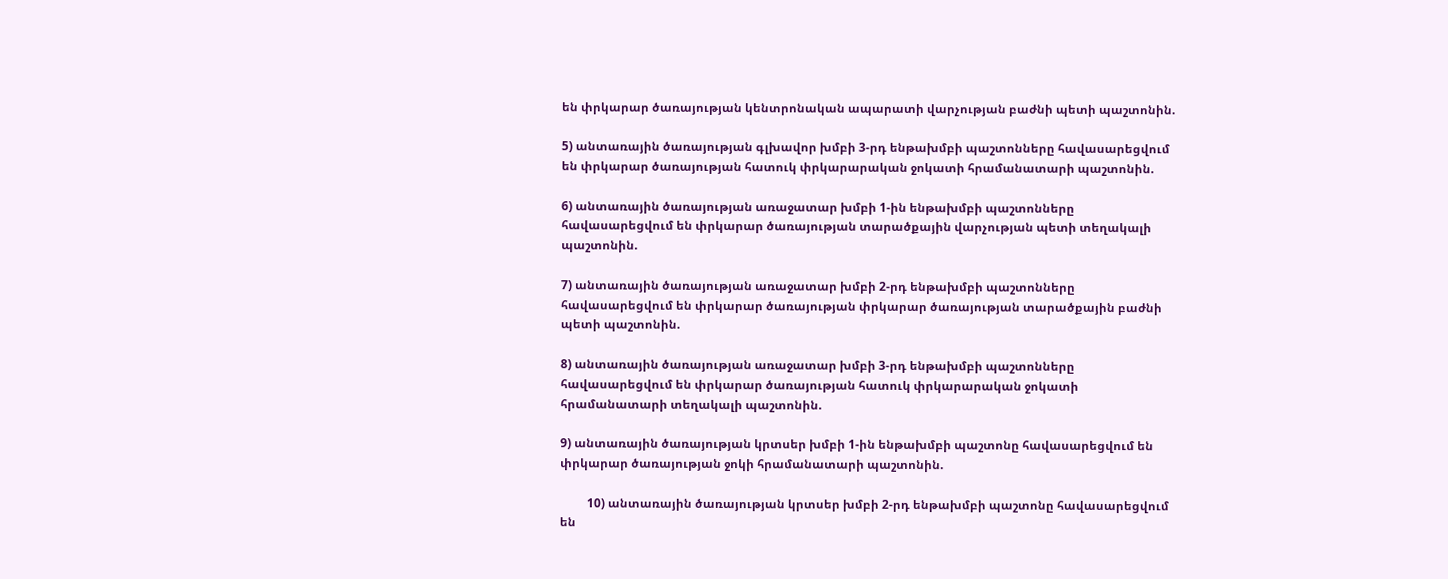են փրկարար ծառայության կենտրոնական ապարատի վարչության բաժնի պետի պաշտոնին.

5) անտառային ծառայության գլխավոր խմբի 3-րդ ենթախմբի պաշտոնները հավասարեցվում են փրկարար ծառայության հատուկ փրկարարական ջոկատի հրամանատարի պաշտոնին.

6) անտառային ծառայության առաջատար խմբի 1-ին ենթախմբի պաշտոնները հավասարեցվում են փրկարար ծառայության տարածքային վարչության պետի տեղակալի պաշտոնին.

7) անտառային ծառայության առաջատար խմբի 2-րդ ենթախմբի պաշտոնները հավասարեցվում են փրկարար ծառայության փրկարար ծառայության տարածքային բաժնի պետի պաշտոնին.

8) անտառային ծառայության առաջատար խմբի 3-րդ ենթախմբի պաշտոնները հավասարեցվում են փրկարար ծառայության հատուկ փրկարարական ջոկատի հրամանատարի տեղակալի պաշտոնին.

9) անտառային ծառայության կրտսեր խմբի 1-ին ենթախմբի պաշտոնը հավասարեցվում են փրկարար ծառայության ջոկի հրամանատարի պաշտոնին.

         10) անտառային ծառայության կրտսեր խմբի 2-րդ ենթախմբի պաշտոնը հավասարեցվում են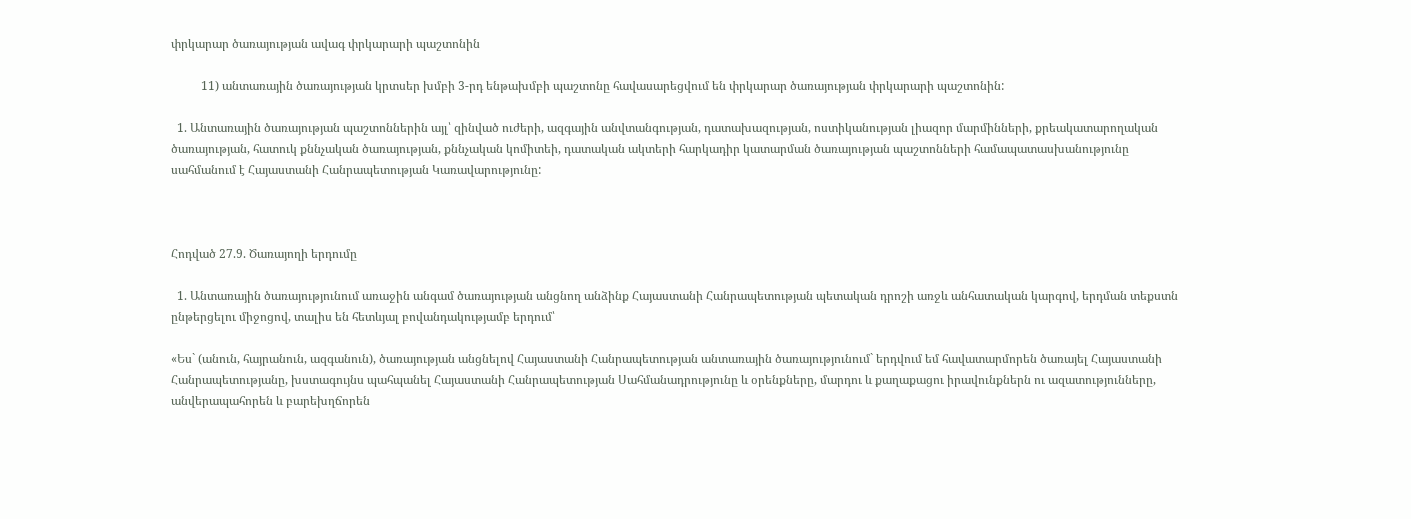փրկարար ծառայության ավագ փրկարարի պաշտոնին

          11) անտառային ծառայության կրտսեր խմբի 3-րդ ենթախմբի պաշտոնը հավասարեցվում են փրկարար ծառայության փրկարարի պաշտոնին:

  1. Անտառային ծառայության պաշտոններին այլ՝ զինված ուժերի, ազգային անվտանգության, դատախազության, ոստիկանության լիազոր մարմինների, քրեակատարողական ծառայության, հատուկ քննչական ծառայության, քննչական կոմիտեի, դատական ակտերի հարկադիր կատարման ծառայության պաշտոնների համապատասխանությունը սահմանում է Հայաստանի Հանրապետության Կառավարությունը:



Հոդված 27.9. Ծառայողի երդումը

  1. Անտառային ծառայությունում առաջին անգամ ծառայության անցնող անձինք Հայաստանի Հանրապետության պետական դրոշի առջև անհատական կարգով, երդման տեքստն ընթերցելու միջոցով, տալիս են հետևյալ բովանդակությամբ երդում՝

«Ես` (անուն, հայրանուն, ազգանուն), ծառայության անցնելով Հայաստանի Հանրապետության անտառային ծառայությունում` երդվում եմ հավատարմորեն ծառայել Հայաստանի Հանրապետությանը, խստագույնս պահպանել Հայաստանի Հանրապետության Սահմանադրությունը և օրենքները, մարդու և քաղաքացու իրավունքներն ու ազատությունները, անվերապահորեն և բարեխղճորեն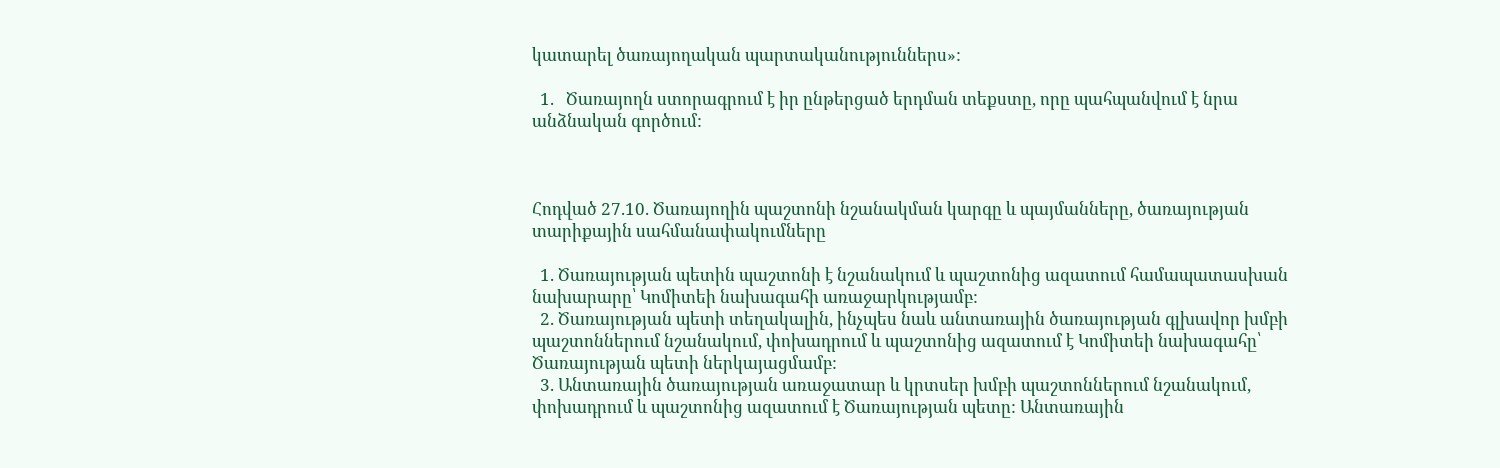կատարել ծառայողական պարտականություններս»:

  1.   Ծառայողն ստորագրում է իր ընթերցած երդման տեքստը, որը պահպանվում է նրա անձնական գործում:



Հոդված 27.10. Ծառայողին պաշտոնի նշանակման կարգը և պայմանները, ծառայության տարիքային սահմանափակումները

  1. Ծառայության պետին պաշտոնի է նշանակում և պաշտոնից ազատում համապատասխան նախարարը՝ Կոմիտեի նախագահի առաջարկությամբ:
  2. Ծառայության պետի տեղակալին, ինչպես նաև անտառային ծառայության գլխավոր խմբի պաշտոններում նշանակում, փոխադրում և պաշտոնից ազատում է Կոմիտեի նախագահը՝ Ծառայության պետի ներկայացմամբ:
  3. Անտառային ծառայության առաջատար և կրտսեր խմբի պաշտոններում նշանակում, փոխադրում և պաշտոնից ազատում է Ծառայության պետը: Անտառային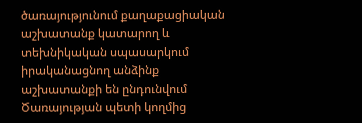ծառայությունում քաղաքացիական աշխատանք կատարող և տեխնիկական սպասարկում իրականացնող անձինք աշխատանքի են ընդունվում Ծառայության պետի կողմից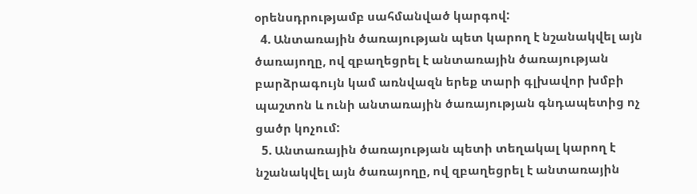օրենսդրությամբ սահմանված կարգով:
  4. Անտառային ծառայության պետ կարող է նշանակվել այն ծառայողը, ով զբաղեցրել է անտառային ծառայության բարձրագույն կամ առնվազն երեք տարի գլխավոր խմբի պաշտոն և ունի անտառային ծառայության գնդապետից ոչ ցածր կոչում:
  5. Անտառային ծառայության պետի տեղակալ կարող է նշանակվել այն ծառայողը, ով զբաղեցրել է անտառային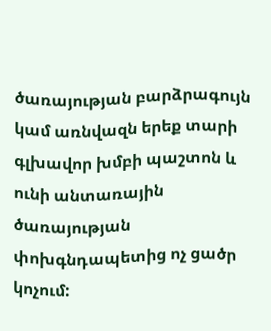ծառայության բարձրագույն կամ առնվազն երեք տարի գլխավոր խմբի պաշտոն և ունի անտառային ծառայության փոխգնդապետից ոչ ցածր կոչում: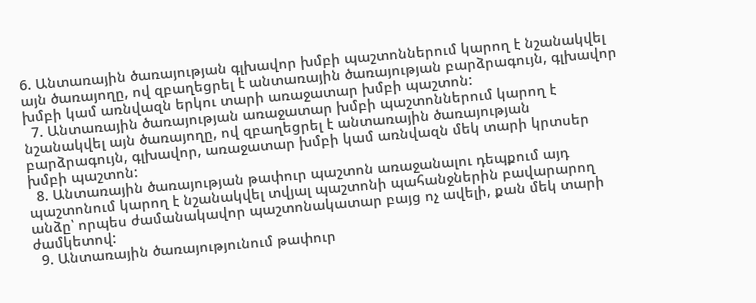6. Անտառային ծառայության գլխավոր խմբի պաշտոններում կարող է նշանակվել այն ծառայողը, ով զբաղեցրել է անտառային ծառայության բարձրագույն, գլխավոր խմբի կամ առնվազն երկու տարի առաջատար խմբի պաշտոն:
  7. Անտառային ծառայության առաջատար խմբի պաշտոններում կարող է նշանակվել այն ծառայողը, ով զբաղեցրել է անտառային ծառայության բարձրագույն, գլխավոր, առաջատար խմբի կամ առնվազն մեկ տարի կրտսեր խմբի պաշտոն:
  8. Անտառային ծառայության թափուր պաշտոն առաջանալու դեպքում այդ պաշտոնում կարող է նշանակվել տվյալ պաշտոնի պահանջներին բավարարող անձը՝ որպես ժամանակավոր պաշտոնակատար բայց ոչ ավելի, քան մեկ տարի ժամկետով:
  9. Անտառային ծառայությունում թափուր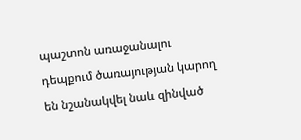պաշտոն առաջանալու դեպքում ծառայության կարող են նշանակվել նաև զինված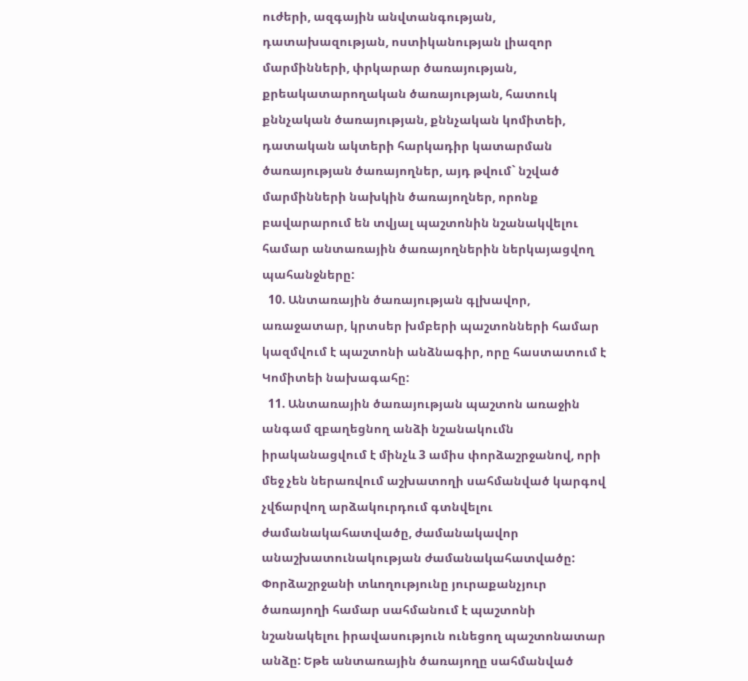ուժերի, ազգային անվտանգության, դատախազության, ոստիկանության լիազոր մարմինների, փրկարար ծառայության, քրեակատարողական ծառայության, հատուկ քննչական ծառայության, քննչական կոմիտեի, դատական ակտերի հարկադիր կատարման  ծառայության ծառայողներ, այդ թվում` նշված մարմինների նախկին ծառայողներ, որոնք բավարարում են տվյալ պաշտոնին նշանակվելու համար անտառային ծառայողներին ներկայացվող պահանջները:
  10. Անտառային ծառայության գլխավոր, առաջատար, կրտսեր խմբերի պաշտոնների համար կազմվում է պաշտոնի անձնագիր, որը հաստատում է Կոմիտեի նախագահը:
  11. Անտառային ծառայության պաշտոն առաջին անգամ զբաղեցնող անձի նշանակումն իրականացվում է մինչև 3 ամիս փորձաշրջանով, որի մեջ չեն ներառվում աշխատողի սահմանված կարգով չվճարվող արձակուրդում գտնվելու ժամանակահատվածը, ժամանակավոր անաշխատունակության ժամանակահատվածը: Փորձաշրջանի տևողությունը յուրաքանչյուր ծառայողի համար սահմանում է պաշտոնի նշանակելու իրավասություն ունեցող պաշտոնատար անձը: Եթե անտառային ծառայողը սահմանված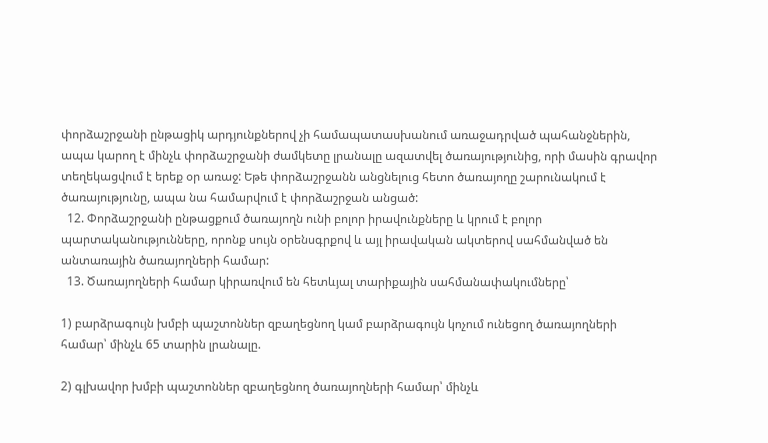փորձաշրջանի ընթացիկ արդյունքներով չի համապատասխանում առաջադրված պահանջներին, ապա կարող է մինչև փորձաշրջանի ժամկետը լրանալը ազատվել ծառայությունից, որի մասին գրավոր տեղեկացվում է երեք օր առաջ: Եթե փորձաշրջանն անցնելուց հետո ծառայողը շարունակում է ծառայությունը, ապա նա համարվում է փորձաշրջան անցած:
  12. Փորձաշրջանի ընթացքում ծառայողն ունի բոլոր իրավունքները և կրում է բոլոր պարտականությունները, որոնք սույն օրենսգրքով և այլ իրավական ակտերով սահմանված են անտառային ծառայողների համար:
  13. Ծառայողների համար կիրառվում են հետևյալ տարիքային սահմանափակումները՝

1) բարձրագույն խմբի պաշտոններ զբաղեցնող կամ բարձրագույն կոչում ունեցող ծառայողների համար՝ մինչև 65 տարին լրանալը.

2) գլխավոր խմբի պաշտոններ զբաղեցնող ծառայողների համար՝ մինչև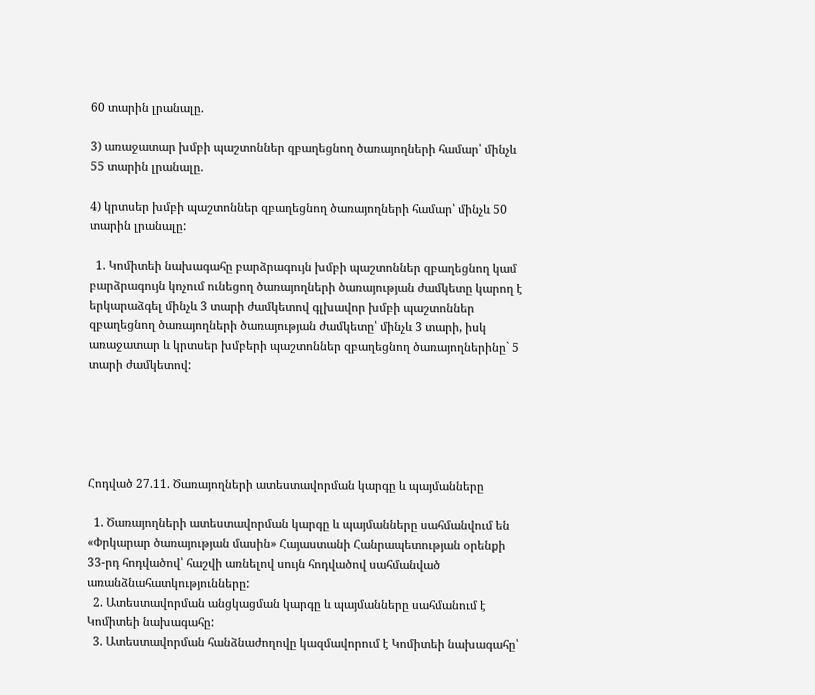60 տարին լրանալը.

3) առաջատար խմբի պաշտոններ զբաղեցնող ծառայողների համար՝ մինչև 55 տարին լրանալը.

4) կրտսեր խմբի պաշտոններ զբաղեցնող ծառայողների համար՝ մինչև 50 տարին լրանալը:

  1. Կոմիտեի նախագահը բարձրագույն խմբի պաշտոններ զբաղեցնող կամ բարձրագույն կոչում ունեցող ծառայողների ծառայության ժամկետը կարող է երկարաձգել մինչև 3 տարի ժամկետով գլխավոր խմբի պաշտոններ զբաղեցնող ծառայողների ծառայության ժամկետը՝ մինչև 3 տարի, իսկ առաջատար և կրտսեր խմբերի պաշտոններ զբաղեցնող ծառայողներինը` 5 տարի ժամկետով:





Հոդված 27.11. Ծառայողների ատեստավորման կարգը և պայմանները

  1. Ծառայողների ատեստավորման կարգը և պայմանները սահմանվում են «Փրկարար ծառայության մասին» Հայաստանի Հանրապետության օրենքի 33-րդ հոդվածով՝ հաշվի առնելով սույն հոդվածով սահմանված առանձնահատկությունները:
  2. Ատեստավորման անցկացման կարգը և պայմանները սահմանում է Կոմիտեի նախագահը:
  3. Ատեստավորման հանձնաժողովը կազմավորում է Կոմիտեի նախագահը՝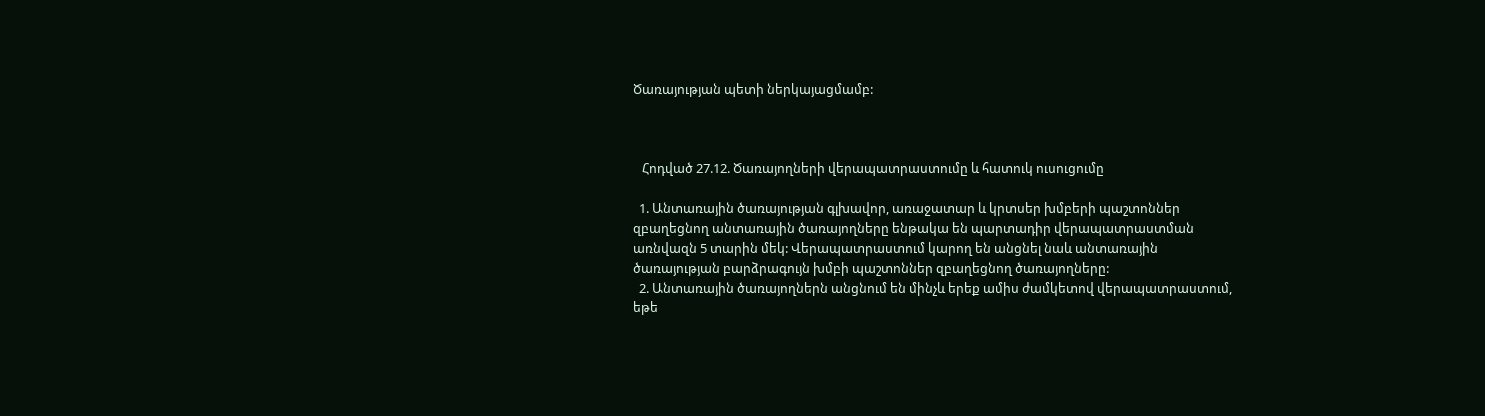Ծառայության պետի ներկայացմամբ:



   Հոդված 27.12. Ծառայողների վերապատրաստումը և հատուկ ուսուցումը

  1. Անտառային ծառայության գլխավոր, առաջատար և կրտսեր խմբերի պաշտոններ զբաղեցնող անտառային ծառայողները ենթակա են պարտադիր վերապատրաստման առնվազն 5 տարին մեկ: Վերապատրաստում կարող են անցնել նաև անտառային ծառայության բարձրագույն խմբի պաշտոններ զբաղեցնող ծառայողները:
  2. Անտառային ծառայողներն անցնում են մինչև երեք ամիս ժամկետով վերապատրաստում, եթե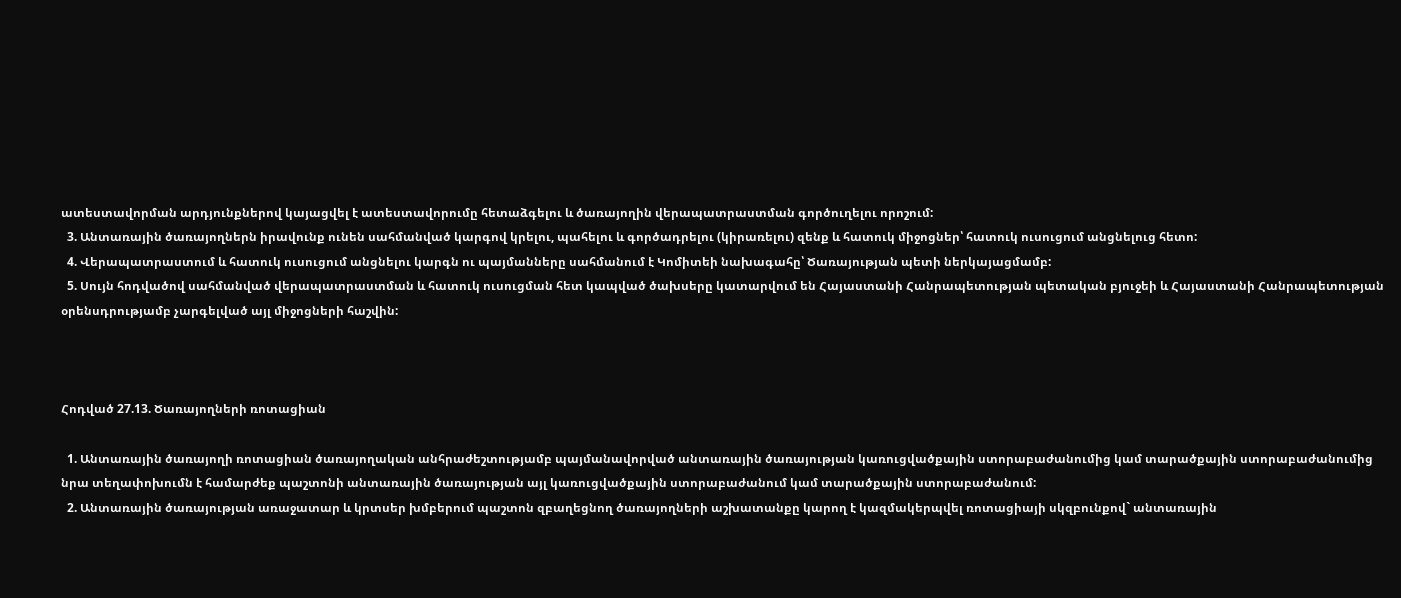ատեստավորման արդյունքներով կայացվել է ատեստավորումը հետաձգելու և ծառայողին վերապատրաստման գործուղելու որոշում:
  3. Անտառային ծառայողներն իրավունք ունեն սահմանված կարգով կրելու, պահելու և գործադրելու (կիրառելու) զենք և հատուկ միջոցներ՝ հատուկ ուսուցում անցնելուց հետո:
  4. Վերապատրաստում և հատուկ ուսուցում անցնելու կարգն ու պայմանները սահմանում է Կոմիտեի նախագահը՝ Ծառայության պետի ներկայացմամբ:
  5. Սույն հոդվածով սահմանված վերապատրաստման և հատուկ ուսուցման հետ կապված ծախսերը կատարվում են Հայաստանի Հանրապետության պետական բյուջեի և Հայաստանի Հանրապետության օրենսդրությամբ չարգելված այլ միջոցների հաշվին:



Հոդված 27.13. Ծառայողների ռոտացիան

  1. Անտառային ծառայողի ռոտացիան ծառայողական անհրաժեշտությամբ պայմանավորված անտառային ծառայության կառուցվածքային ստորաբաժանումից կամ տարածքային ստորաբաժանումից նրա տեղափոխումն է համարժեք պաշտոնի անտառային ծառայության այլ կառուցվածքային ստորաբաժանում կամ տարածքային ստորաբաժանում:
  2. Անտառային ծառայության առաջատար և կրտսեր խմբերում պաշտոն զբաղեցնող ծառայողների աշխատանքը կարող է կազմակերպվել ռոտացիայի սկզբունքով` անտառային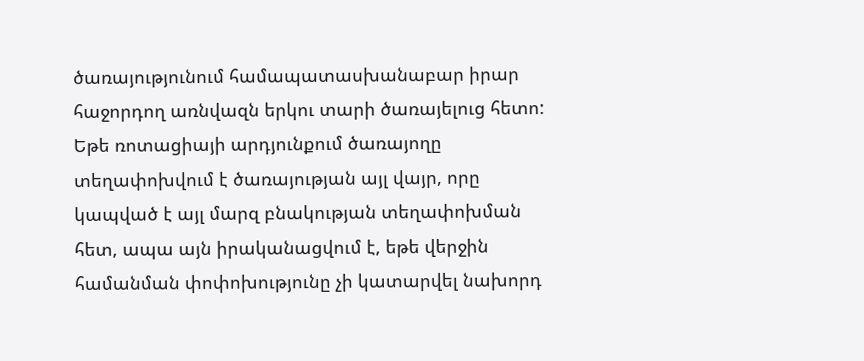ծառայությունում համապատասխանաբար իրար հաջորդող առնվազն երկու տարի ծառայելուց հետո: Եթե ռոտացիայի արդյունքում ծառայողը տեղափոխվում է ծառայության այլ վայր, որը կապված է այլ մարզ բնակության տեղափոխման հետ, ապա այն իրականացվում է, եթե վերջին համանման փոփոխությունը չի կատարվել նախորդ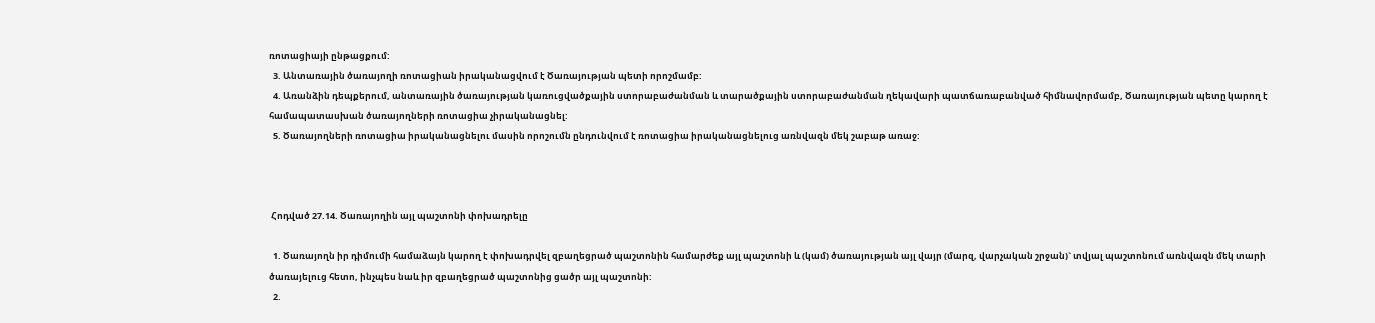ռոտացիայի ընթացքում:
  3. Անտառային ծառայողի ռոտացիան իրականացվում է Ծառայության պետի որոշմամբ:
  4. Առանձին դեպքերում, անտառային ծառայության կառուցվածքային ստորաբաժանման և տարածքային ստորաբաժանման ղեկավարի պատճառաբանված հիմնավորմամբ, Ծառայության պետը կարող է համապատասխան ծառայողների ռոտացիա չիրականացնել:
  5. Ծառայողների ռոտացիա իրականացնելու մասին որոշումն ընդունվում է ռոտացիա իրականացնելուց առնվազն մեկ շաբաթ առաջ:



 Հոդված 27.14. Ծառայողին այլ պաշտոնի փոխադրելը

  1. Ծառայողն իր դիմումի համաձայն կարող է փոխադրվել զբաղեցրած պաշտոնին համարժեք այլ պաշտոնի և (կամ) ծառայության այլ վայր (մարզ, վարչական շրջան)` տվյալ պաշտոնում առնվազն մեկ տարի ծառայելուց հետո, ինչպես նաև իր զբաղեցրած պաշտոնից ցածր այլ պաշտոնի:
  2.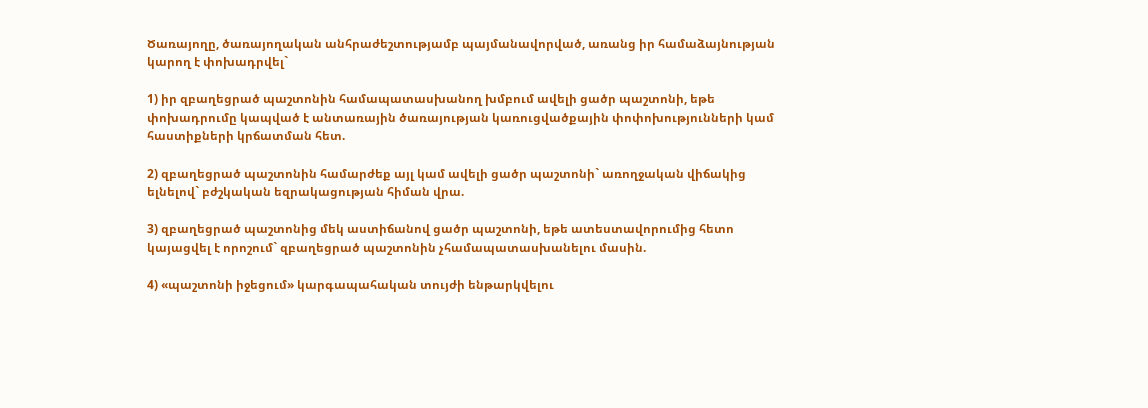Ծառայողը, ծառայողական անհրաժեշտությամբ պայմանավորված, առանց իր համաձայնության կարող է փոխադրվել`

1) իր զբաղեցրած պաշտոնին համապատասխանող խմբում ավելի ցածր պաշտոնի, եթե փոխադրումը կապված է անտառային ծառայության կառուցվածքային փոփոխությունների կամ հաստիքների կրճատման հետ.

2) զբաղեցրած պաշտոնին համարժեք այլ կամ ավելի ցածր պաշտոնի` առողջական վիճակից ելնելով` բժշկական եզրակացության հիման վրա.

3) զբաղեցրած պաշտոնից մեկ աստիճանով ցածր պաշտոնի, եթե ատեստավորումից հետո կայացվել է որոշում` զբաղեցրած պաշտոնին չհամապատասխանելու մասին.

4) «պաշտոնի իջեցում» կարգապահական տույժի ենթարկվելու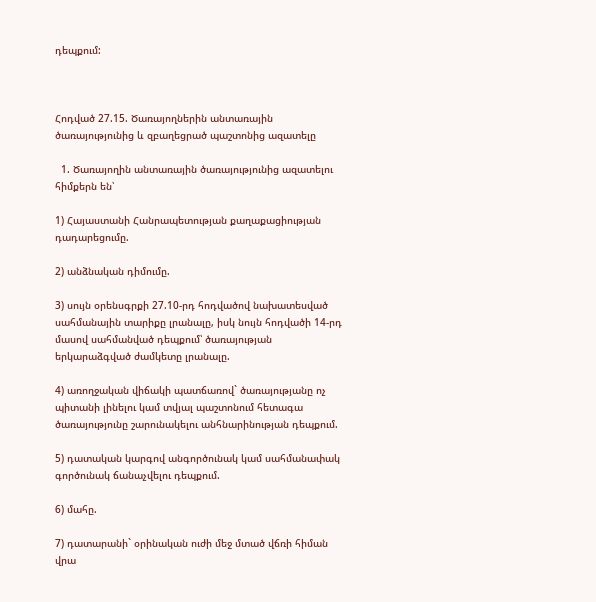դեպքում:



Հոդված 27.15. Ծառայողներին անտառային ծառայությունից և զբաղեցրած պաշտոնից ազատելը

  1. Ծառայողին անտառային ծառայությունից ազատելու հիմքերն են՝

1) Հայաստանի Հանրապետության քաղաքացիության դադարեցումը.

2) անձնական դիմումը.

3) սույն օրենսգրքի 27.10-րդ հոդվածով նախատեսված սահմանային տարիքը լրանալը, իսկ նույն հոդվածի 14-րդ մասով սահմանված դեպքում՝ ծառայության երկարաձգված ժամկետը լրանալը.

4) առողջական վիճակի պատճառով` ծառայությանը ոչ պիտանի լինելու կամ տվյալ պաշտոնում հետագա ծառայությունը շարունակելու անհնարինության դեպքում.

5) դատական կարգով անգործունակ կամ սահմանափակ գործունակ ճանաչվելու դեպքում.

6) մահը.

7) դատարանի` օրինական ուժի մեջ մտած վճռի հիման վրա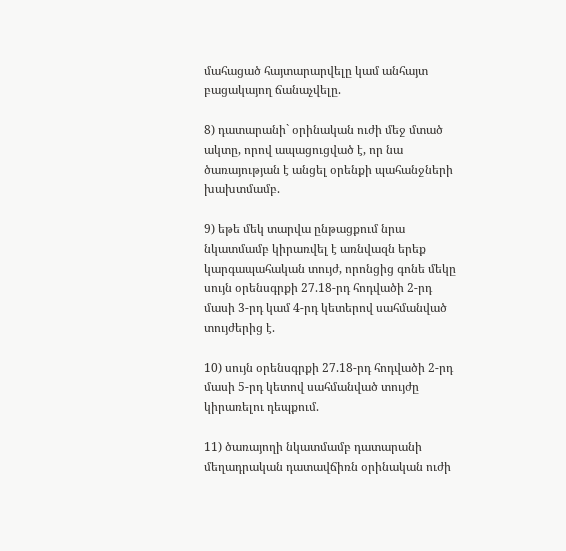մահացած հայտարարվելը կամ անհայտ բացակայող ճանաչվելը.

8) դատարանի` օրինական ուժի մեջ մտած ակտը, որով ապացուցված է, որ նա ծառայության է անցել օրենքի պահանջների խախտմամբ.

9) եթե մեկ տարվա ընթացքում նրա նկատմամբ կիրառվել է առնվազն երեք կարգապահական տույժ, որոնցից գոնե մեկը սույն օրենսգրքի 27.18-րդ հոդվածի 2-րդ մասի 3-րդ կամ 4-րդ կետերով սահմանված տույժերից է.

10) սույն օրենսգրքի 27.18-րդ հոդվածի 2-րդ մասի 5-րդ կետով սահմանված տույժը կիրառելու դեպքում.

11) ծառայողի նկատմամբ դատարանի մեղադրական դատավճիռն օրինական ուժի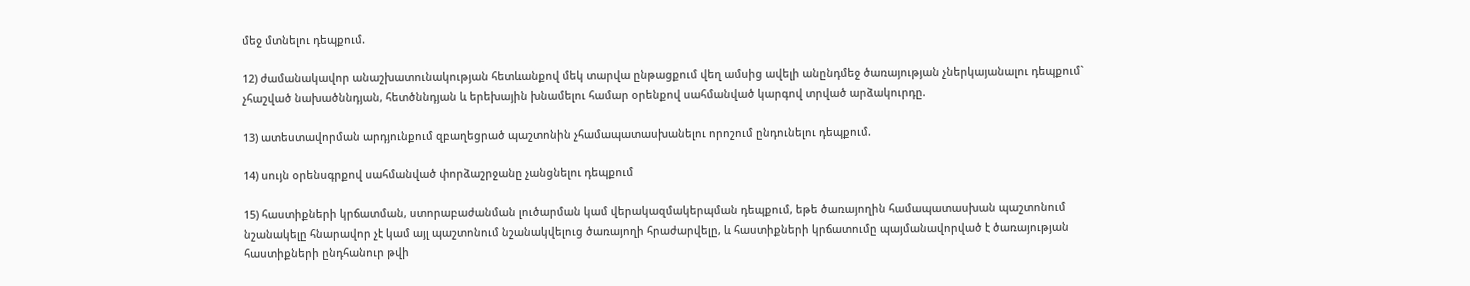մեջ մտնելու դեպքում.

12) ժամանակավոր անաշխատունակության հետևանքով մեկ տարվա ընթացքում վեղ ամսից ավելի անընդմեջ ծառայության չներկայանալու դեպքում` չհաշված նախածննդյան, հետծննդյան և երեխային խնամելու համար օրենքով սահմանված կարգով տրված արձակուրդը.

13) ատեստավորման արդյունքում զբաղեցրած պաշտոնին չհամապատասխանելու որոշում ընդունելու դեպքում.

14) սույն օրենսգրքով սահմանված փորձաշրջանը չանցնելու դեպքում

15) հաստիքների կրճատման, ստորաբաժանման լուծարման կամ վերակազմակերպման դեպքում, եթե ծառայողին համապատասխան պաշտոնում նշանակելը հնարավոր չէ կամ այլ պաշտոնում նշանակվելուց ծառայողի հրաժարվելը, և հաստիքների կրճատումը պայմանավորված է ծառայության հաստիքների ընդհանուր թվի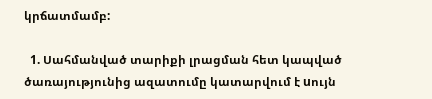կրճատմամբ:

  1. Սահմանված տարիքի լրացման հետ կապված ծառայությունից ազատումը կատարվում է uույն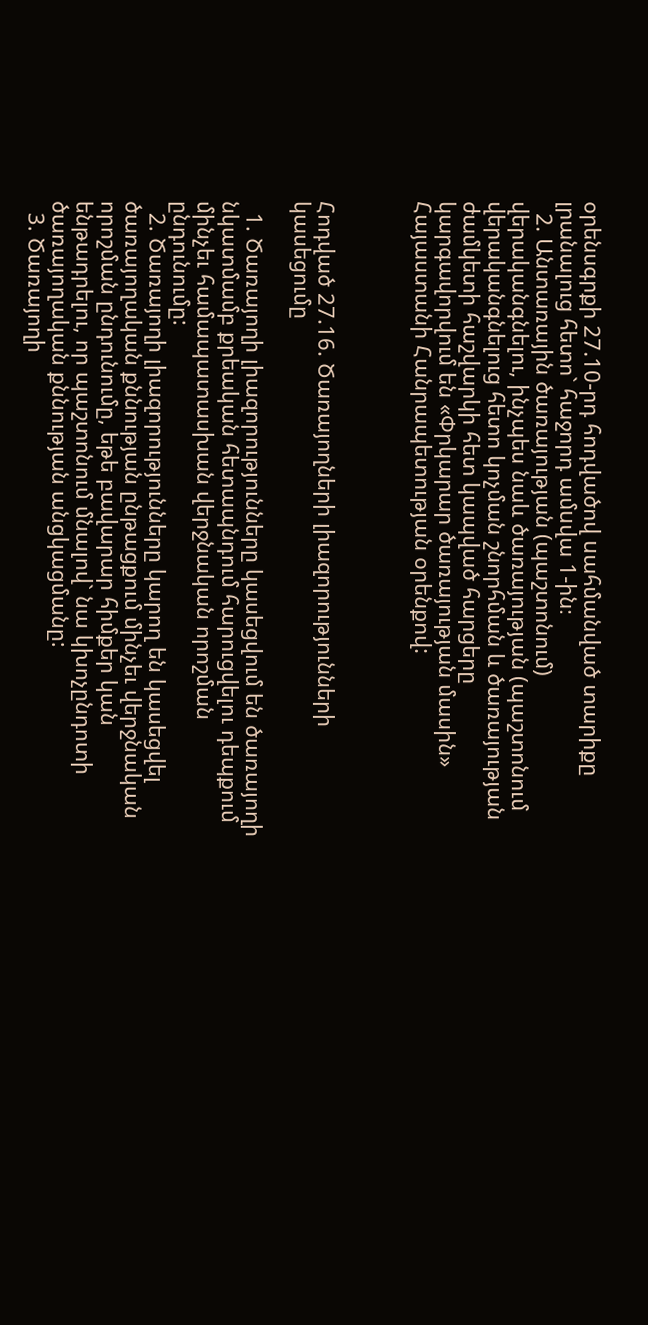օրենսգրքի 27.10-րդ հոդվածով uահմանված տարիքը լրանալուց հետո` հաջորդ ամuվա 1-ին։
  2. Անտառային ծառայության (պաշտոնում) վերականգնելու, ինչպես նաև ծառայության (պաշտոնում վերականգնելուց հետո կոչման շնորհման և ծառայության ժամկետի հաշվարկի հետ կապված հարցերը կարգավորվում են «Փրկարար ծառայության մասին» Հայաստանի Հանրապետության օրենքով:



Հոդված 27.16. Ծառայողների լիազորությունների կասեցումը

  1. Ծառայողի լիազորությունները կասեցվում են ծառայողի նկատմամբ քրեական հետապնդում հարուցվելու դեպքում մինչեւ համապատասխան վերջնական որոշման ընդունումը:
  2. Ծառայողի լիազորությունները կարող են կասեցվել ծառայողական քննության ընթացքում մինչեւ վերջնական որոշման ընդունումը, եթե բավարար հիմքեր կան ենթադրելու, որ պաշտոնում մնալով` նա կխոչընդոտի ծառայողական քննության անցկացմանը:
  3. Ծառայողի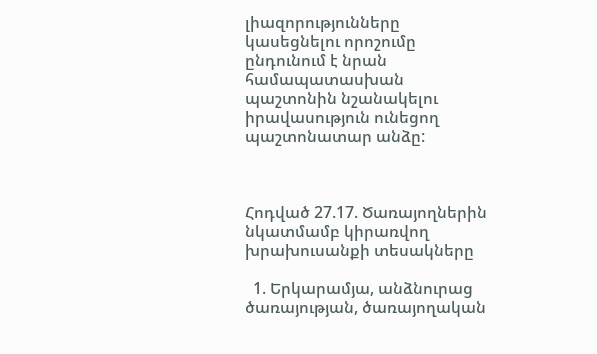լիազորությունները կասեցնելու որոշումը ընդունում է նրան համապատասխան պաշտոնին նշանակելու իրավասություն ունեցող պաշտոնատար անձը:



Հոդված 27.17. Ծառայողներին նկատմամբ կիրառվող խրախուսանքի տեսակները

  1. Երկարամյա, անձնուրաց ծառայության, ծառայողական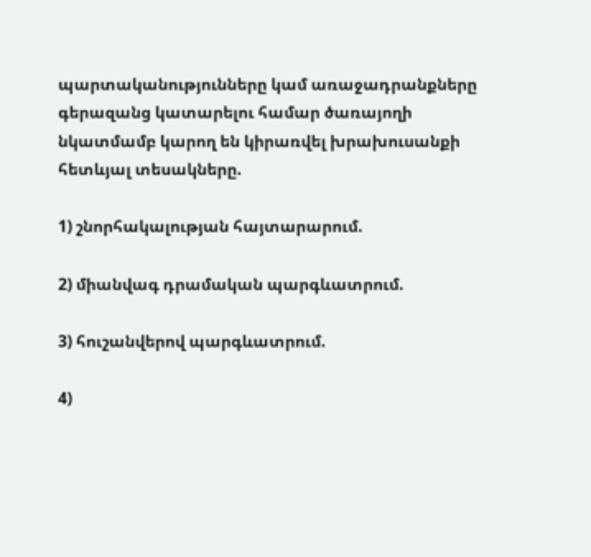պարտականությունները կամ առաջադրանքները գերազանց կատարելու համար ծառայողի նկատմամբ կարող են կիրառվել խրախուսանքի հետևյալ տեսակները.

1) շնորհակալության հայտարարում.

2) միանվագ դրամական պարգևատրում.

3) հուշանվերով պարգևատրում.

4)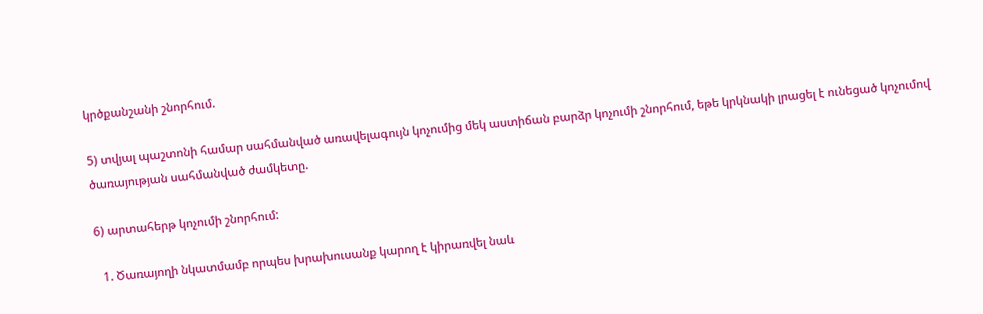կրծքանշանի շնորհում.

5) տվյալ պաշտոնի համար սահմանված առավելագույն կոչումից մեկ աստիճան բարձր կոչումի շնորհում, եթե կրկնակի լրացել է ունեցած կոչումով ծառայության սահմանված ժամկետը.

6) արտահերթ կոչումի շնորհում:

  1. Ծառայողի նկատմամբ որպես խրախուսանք կարող է կիրառվել նաև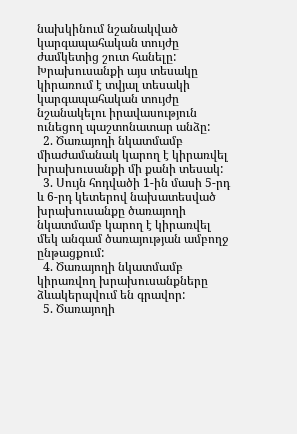նախկինում նշանակված կարգապահական տույժը ժամկետից շուտ հանելը: Խրախուսանքի այս տեսակը կիրառում է տվյալ տեսակի կարգապահական տույժը նշանակելու իրավասություն ունեցող պաշտոնատար անձը:
  2. Ծառայողի նկատմամբ միաժամանակ կարող է կիրառվել խրախուսանքի մի քանի տեսակ:
  3. Սույն հոդվածի 1-ին մասի 5-րդ և 6-րդ կետերով նախատեսված խրախուսանքը ծառայողի նկատմամբ կարող է կիրառվել մեկ անգամ ծառայության ամբողջ ընթացքում:
  4. Ծառայողի նկատմամբ կիրառվող խրախուսանքները ձևակերպվում են գրավոր:
  5. Ծառայողի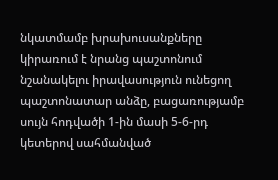նկատմամբ խրախուսանքները կիրառում է նրանց պաշտոնում նշանակելու իրավասություն ունեցող պաշտոնատար անձը, բացառությամբ սույն հոդվածի 1-ին մասի 5-6-րդ կետերով սահմանված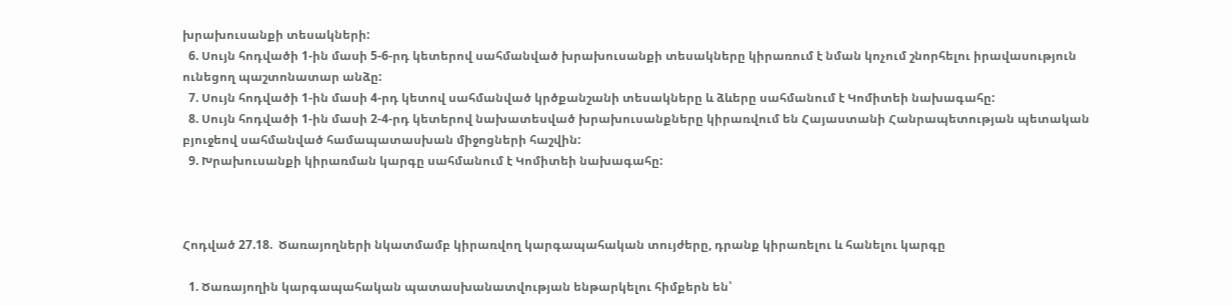խրախուսանքի տեսակների:
  6. Սույն հոդվածի 1-ին մասի 5-6-րդ կետերով սահմանված խրախուսանքի տեսակները կիրառում է նման կոչում շնորհելու իրավասություն ունեցող պաշտոնատար անձը:
  7. Սույն հոդվածի 1-ին մասի 4-րդ կետով սահմանված կրծքանշանի տեսակները և ձևերը սահմանում է Կոմիտեի նախագահը:
  8. Սույն հոդվածի 1-ին մասի 2-4-րդ կետերով նախատեսված խրախուսանքները կիրառվում են Հայաստանի Հանրապետության պետական բյուջեով սահմանված համապատասխան միջոցների հաշվին:
  9. Խրախուսանքի կիրառման կարգը սահմանում է Կոմիտեի նախագահը:



Հոդված 27.18.  Ծառայողների նկատմամբ կիրառվող կարգապահական տույժերը, դրանք կիրառելու և հանելու կարգը

  1. Ծառայողին կարգապահական պատասխանատվության ենթարկելու հիմքերն են՝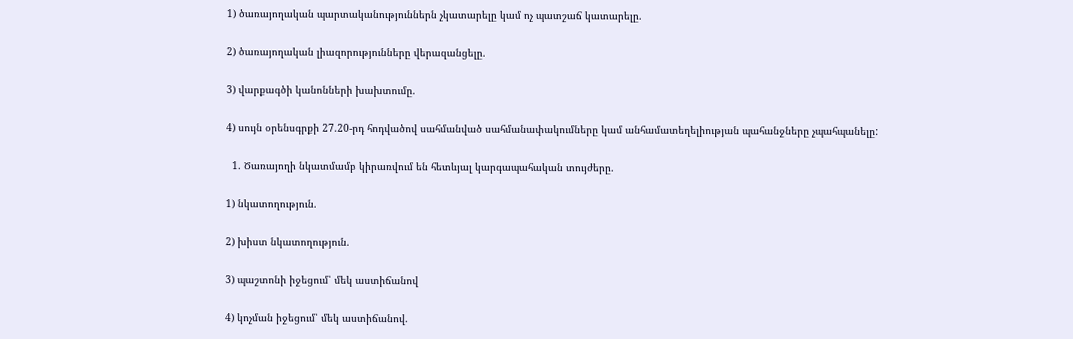1) ծառայողական պարտականություններն չկատարելը կամ ոչ պատշաճ կատարելը.

2) ծառայողական լիազորությունները վերազանցելը.

3) վարքագծի կանոնների խախտումը.

4) սույն օրենսգրքի 27.20-րդ հոդվածով սահմանված սահմանափակումները կամ անհամատեղելիության պահանջները չպահպանելը:

  1. Ծառայողի նկատմամբ կիրառվում են հետևյալ կարգապահական տույժերը.

1) նկատողություն.

2) խիստ նկատողություն.

3) պաշտոնի իջեցում՝ մեկ աստիճանով

4) կոչման իջեցում՝ մեկ աստիճանով.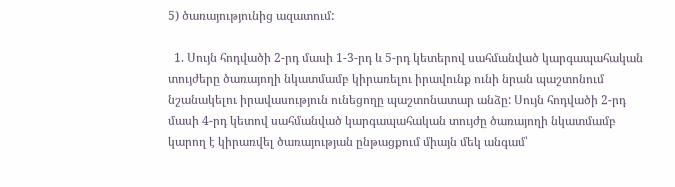5) ծառայությունից ազատում:

  1. Սույն հոդվածի 2-րդ մասի 1-3-րդ և 5-րդ կետերով սահմանված կարգապահական տույժերը ծառայողի նկատմամբ կիրառելու իրավունք ունի նրան պաշտոնում նշանակելու իրավասություն ունեցողը պաշտոնատար անձը: Սույն հոդվածի 2-րդ մասի 4-րդ կետով սահմանված կարգապահական տույժը ծառայողի նկատմամբ կարող է կիրառվել ծառայության ընթացքում միայն մեկ անգամ՝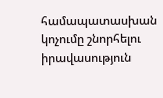համապատասխան կոչումը շնորհելու իրավասություն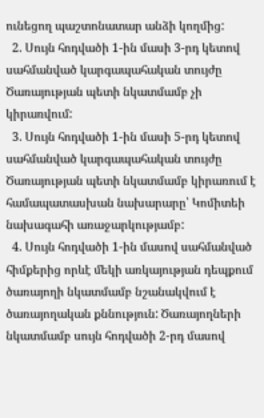ունեցող պաշտոնատար անձի կողմից:
  2. Սույն հոդվածի 1-ին մասի 3-րդ կետով սահմանված կարգապահական տույժը Ծառայության պետի նկատմամբ չի կիրառվում:
  3. Սույն հոդվածի 1-ին մասի 5-րդ կետով սահմանված կարգապահական տույժը Ծառայության պետի նկատմամբ կիրառում է համապատասխան նախարարը՝ Կոմիտեի նախագահի առաջարկությամբ:
  4. Սույն հոդվածի 1-ին մասով սահմանված հիմքերից որևէ մեկի առկայության դեպքում ծառայողի նկատմամբ նշանակվում է ծառայողական քննություն: Ծառայողների նկատմամբ սույն հոդվածի 2-րդ մասով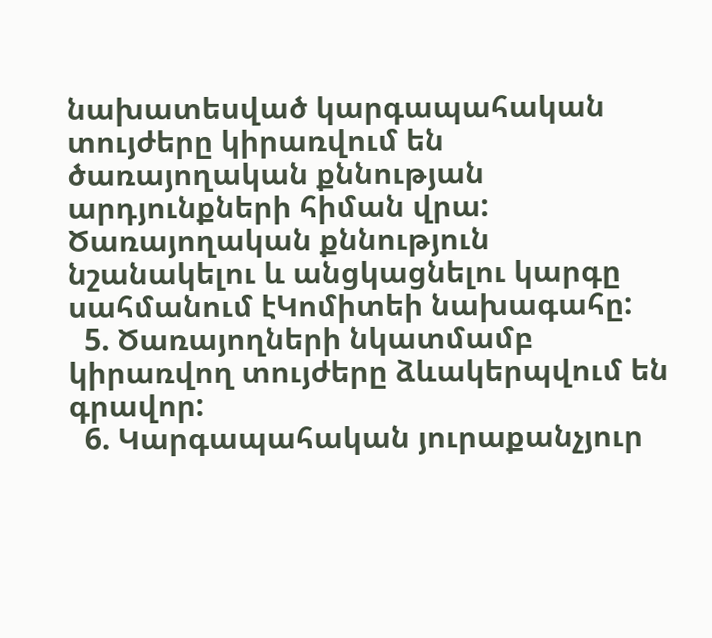նախատեսված կարգապահական տույժերը կիրառվում են ծառայողական քննության արդյունքների հիման վրա: Ծառայողական քննություն նշանակելու և անցկացնելու կարգը սահմանում էԿոմիտեի նախագահը:
  5. Ծառայողների նկատմամբ կիրառվող տույժերը ձևակերպվում են գրավոր:
  6. Կարգապահական յուրաքանչյուր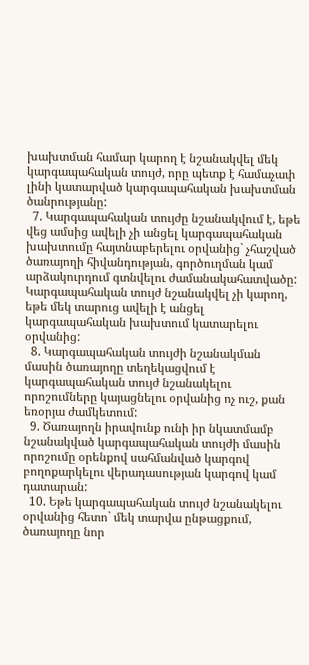խախտման համար կարող է նշանակվել մեկ կարգապահական տույժ, որը պետք է համաչափ լինի կատարված կարգապահական խախտման ծանրությանը:
  7. Կարգապահական տույժը նշանակվում է, եթե վեց ամսից ավելի չի անցել կարգապահական խախտումը հայտնաբերելու օրվանից` չհաշված ծառայողի հիվանդության, գործուղման կամ արձակուրդում գտնվելու ժամանակահատվածը: Կարգապահական տույժ նշանակվել չի կարող, եթե մեկ տարուց ավելի է անցել կարգապահական խախտում կատարելու օրվանից:
  8. Կարգապահական տույժի նշանակման մասին ծառայողը տեղեկացվում է կարգապահական տույժ նշանակելու որոշումները կայացնելու օրվանից ոչ ուշ, քան եռօրյա ժամկետում:
  9. Ծառայողն իրավունք ունի իր նկատմամբ նշանակված կարգապահական տույժի մասին որոշումը օրենքով սահմանված կարգով բողոքարկելու վերադասության կարգով կամ դատարան:
  10. Եթե կարգապահական տույժ նշանակելու օրվանից հետո` մեկ տարվա ընթացքում, ծառայողը նոր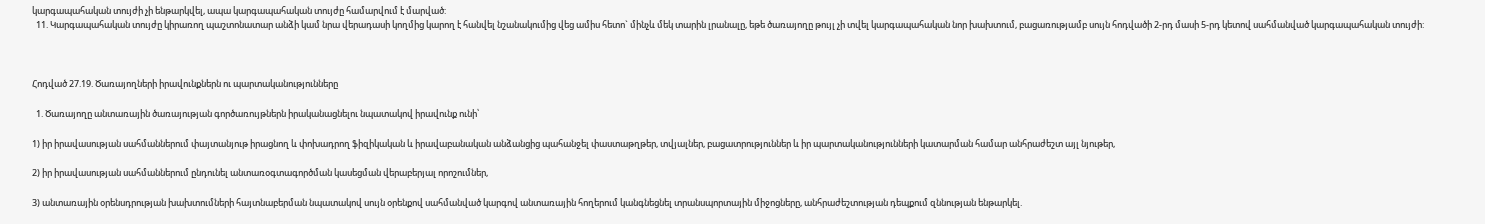կարգապահական տույժի չի ենթարկվել, ապա կարգապահական տույժը համարվում է մարված:
  11. Կարգապահական տույժը կիրառող պաշտոնատար անձի կամ նրա վերադասի կողմից կարող է հանվել նշանակումից վեց ամիս հետո` մինչև մեկ տարին լրանալը, եթե ծառայողը թույլ չի տվել կարգապահական նոր խախտում, բացառությամբ սույն հոդվածի 2-րդ մասի 5-րդ կետով սահմանված կարգապահական տույժի:



Հոդված 27.19. Ծառայողների իրավունքներն ու պարտականությունները

  1. Ծառայողը անտառային ծառայության գործառույթներն իրականացնելու նպատակով իրավունք ունի՝

1) իր իրավասության սահմաններում փայտանյութ իրացնող և փոխադրող ֆիզիկական և իրավաբանական անձանցից պահանջել փաստաթղթեր, տվյալներ, բացատրություններ և իր պարտականությունների կատարման համար անհրաժեշտ այլ նյութեր,

2) իր իրավասության սահմաններում ընդունել անտառօգտագործման կասեցման վերաբերյալ որոշումներ,

3) անտառային օրենսդրության խախտումների հայտնաբերման նպատակով սույն օրենքով սահմանված կարգով անտառային հողերում կանգնեցնել տրանսպորտային միջոցները, անհրաժեշտության դեպքում զննության ենթարկել.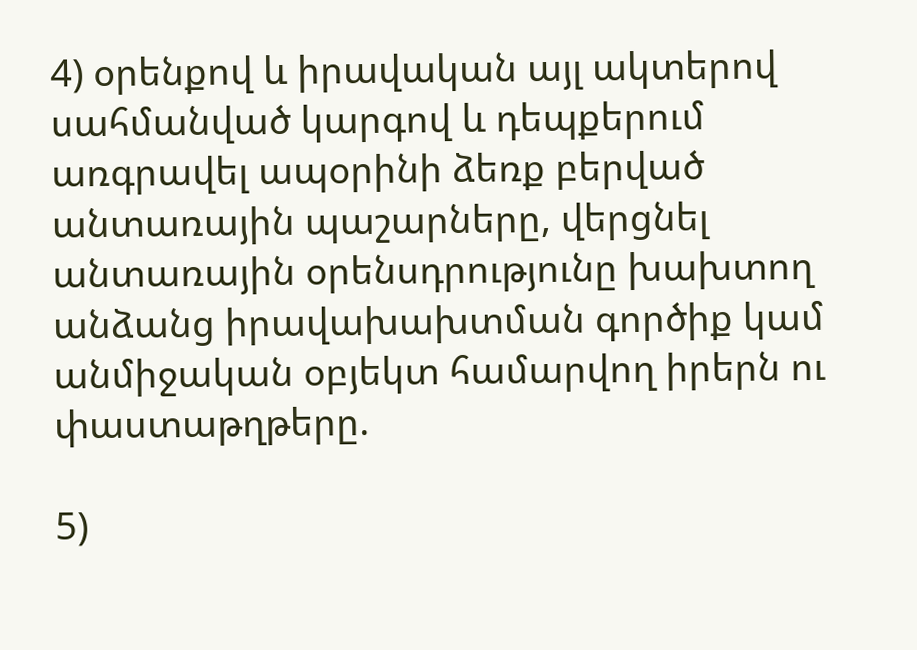4) օրենքով և իրավական այլ ակտերով սահմանված կարգով և դեպքերում առգրավել ապօրինի ձեռք բերված անտառային պաշարները, վերցնել անտառային օրենսդրությունը խախտող անձանց իրավախախտման գործիք կամ անմիջական օբյեկտ համարվող իրերն ու փաստաթղթերը.

5)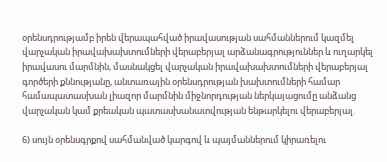օրենսդրությամբ իրեն վերապահված իրավասության սահմաններում կազմել վարչական իրավախախտումների վերաբերյալ արձանագրություններ և ուղարկել իրավասու մարմնին, մասնակցել վարչական իրավախախտումների վերաբերյալ գործերի քննությանը, անտառային օրենսդրության խախտումների համար համապատասխան լիազոր մարմնին միջնորդության ներկայացումը անձանց վարչական կամ քրեական պատասխանատվության ենթարկելու վերաբերյալ.

6) սույն օրենսգրքով սահմանված կարգով և պայմաններում կիրառելու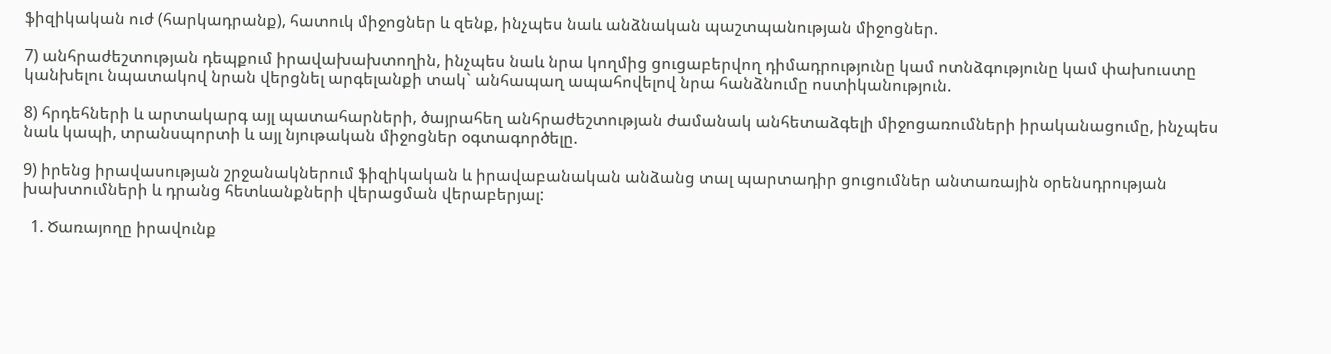ֆիզիկական ուժ (հարկադրանք), հատուկ միջոցներ և զենք, ինչպես նաև անձնական պաշտպանության միջոցներ.

7) անհրաժեշտության դեպքում իրավախախտողին, ինչպես նաև նրա կողմից ցուցաբերվող դիմադրությունը կամ ոտնձգությունը կամ փախուստը կանխելու նպատակով նրան վերցնել արգելանքի տակ` անհապաղ ապահովելով նրա հանձնումը ոստիկանություն.

8) հրդեհների և արտակարգ այլ պատահարների, ծայրահեղ անհրաժեշտության ժամանակ անհետաձգելի միջոցառումների իրականացումը, ինչպես նաև կապի, տրանսպորտի և այլ նյութական միջոցներ օգտագործելը.

9) իրենց իրավասության շրջանակներում ֆիզիկական և իրավաբանական անձանց տալ պարտադիր ցուցումներ անտառային օրենսդրության խախտումների և դրանց հետևանքների վերացման վերաբերյալ:

  1. Ծառայողը իրավունք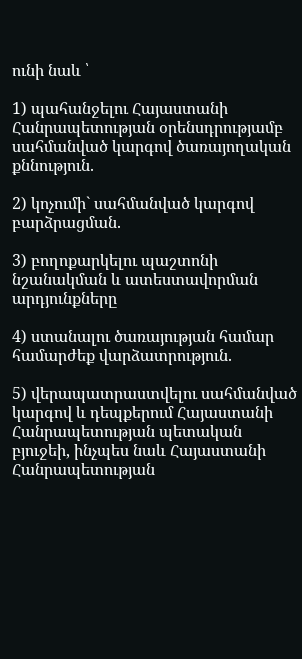ունի նաև ՝

1) պահանջելու Հայաստանի Հանրապետության օրենսդրությամբ սահմանված կարգով ծառայողական քննություն.

2) կոչումի` սահմանված կարգով բարձրացման.

3) բողոքարկելու պաշտոնի նշանակման և ատեստավորման արդյունքները

4) ստանալու ծառայության համար համարժեք վարձատրություն.

5) վերապատրաստվելու սահմանված կարգով և դեպքերում Հայաստանի Հանրապետության պետական բյուջեի, ինչպես նաև Հայաստանի Հանրապետության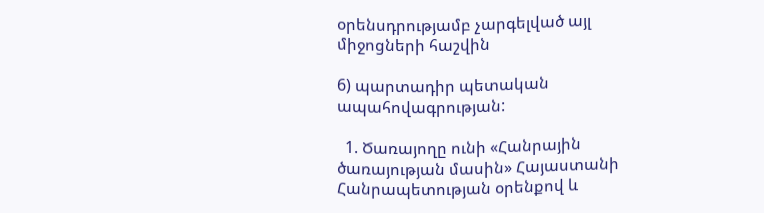օրենսդրությամբ չարգելված այլ միջոցների հաշվին

6) պարտադիր պետական ապահովագրության:

  1. Ծառայողը ունի «Հանրային ծառայության մասին» Հայաստանի Հանրապետության օրենքով և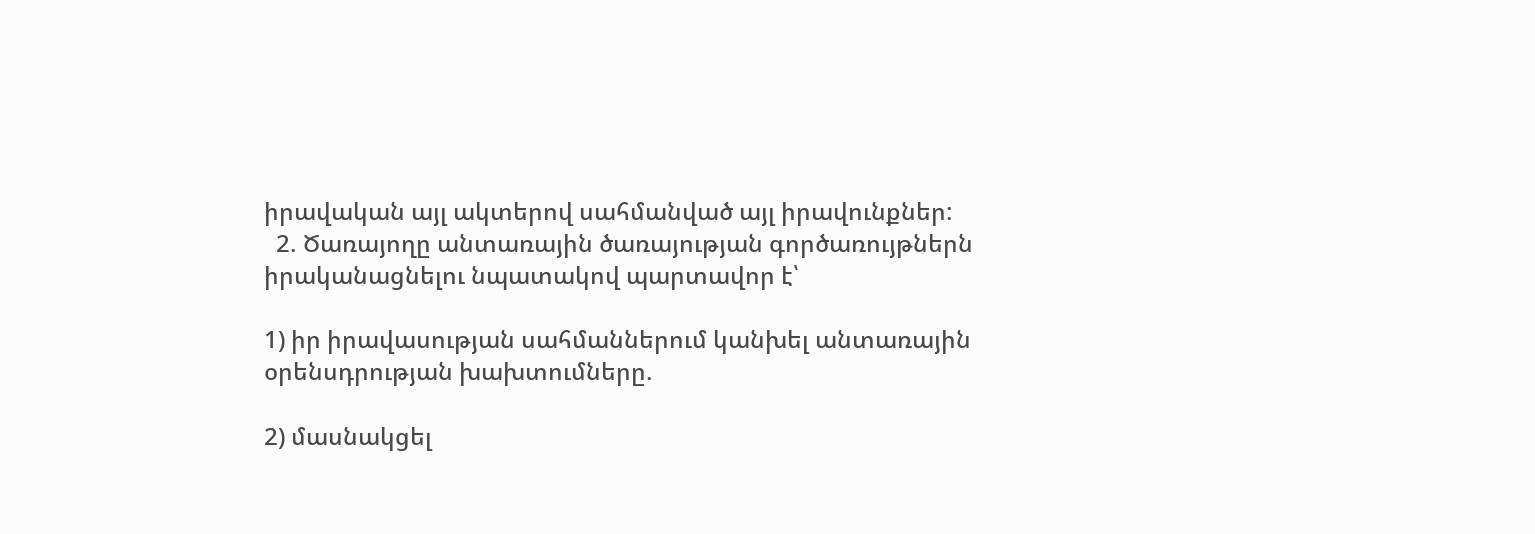իրավական այլ ակտերով սահմանված այլ իրավունքներ:
  2. Ծառայողը անտառային ծառայության գործառույթներն իրականացնելու նպատակով պարտավոր է՝

1) իր իրավասության սահմաններում կանխել անտառային օրենսդրության խախտումները.

2) մասնակցել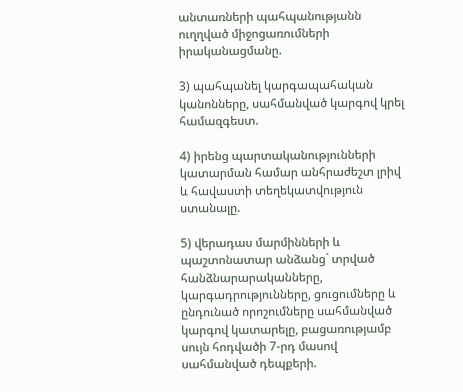անտառների պահպանությանն ուղղված միջոցառումների իրականացմանը.

3) պահպանել կարգապահական կանոնները, սահմանված կարգով կրել համազգեստ.

4) իրենց պարտականությունների կատարման համար անհրաժեշտ լրիվ և հավաստի տեղեկատվություն ստանալը.

5) վերադաս մարմինների և պաշտոնատար անձանց` տրված հանձնարարականները, կարգադրությունները, ցուցումները և ընդունած որոշումները սահմանված կարգով կատարելը, բացառությամբ սույն հոդվածի 7-րդ մասով սահմանված դեպքերի.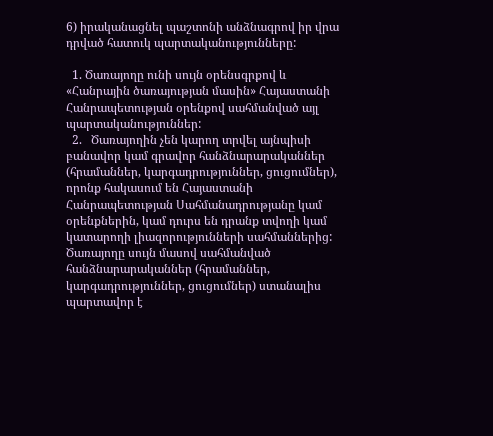6) իրականացնել պաշտոնի անձնագրով իր վրա դրված հատուկ պարտականությունները:

  1. Ծառայողը ունի սույն օրենսգրքով և «Հանրային ծառայության մասին» Հայաստանի Հանրապետության օրենքով սահմանված այլ պարտականություններ:
  2.   Ծառայողին չեն կարող տրվել այնպիսի բանավոր կամ գրավոր հանձնարարականներ (հրամաններ, կարգադրություններ, ցուցումներ), որոնք հակասում են Հայաստանի Հանրապետության Սահմանադրությանը կամ օրենքներին, կամ դուրս են դրանք տվողի կամ կատարողի լիազորությունների սահմաններից: Ծառայողը սույն մասով սահմանված հանձնարարականներ (հրամաններ, կարգադրություններ, ցուցումներ) ստանալիս պարտավոր է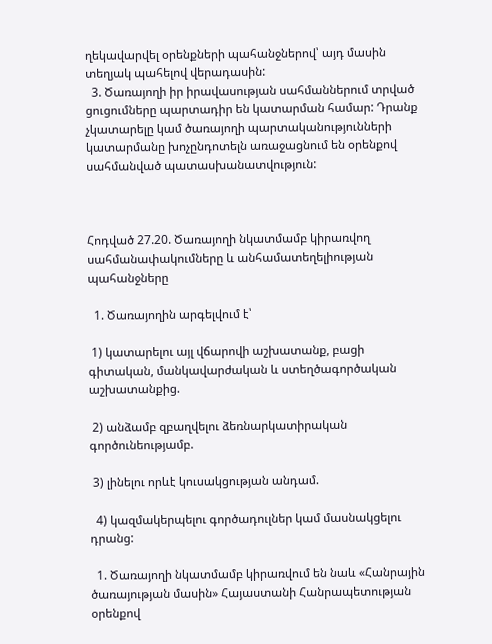ղեկավարվել օրենքների պահանջներով՝ այդ մասին տեղյակ պահելով վերադասին:
  3. Ծառայողի իր իրավասության սահմաններում տրված ցուցումները պարտադիր են կատարման համար: Դրանք չկատարելը կամ ծառայողի պարտականությունների կատարմանը խոչընդոտելն առաջացնում են օրենքով սահմանված պատասխանատվություն:



Հոդված 27.20. Ծառայողի նկատմամբ կիրառվող սահմանափակումները և անհամատեղելիության պահանջները

  1. Ծառայողին արգելվում է՝

 1) կատարելու այլ վճարովի աշխատանք, բացի գիտական, մանկավարժական և ստեղծագործական աշխատանքից.

 2) անձամբ զբաղվելու ձեռնարկատիրական գործունեությամբ.

 3) լինելու որևէ կուսակցության անդամ.

  4) կազմակերպելու գործադուլներ կամ մասնակցելու դրանց:

  1. Ծառայողի նկատմամբ կիրառվում են նաև «Հանրային ծառայության մասին» Հայաստանի Հանրապետության օրենքով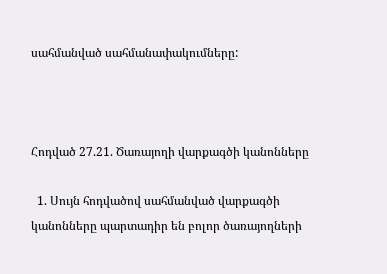սահմանված սահմանափակումները:



Հոդված 27.21. Ծառայողի վարքագծի կանոնները

  1. Սույն հոդվածով սահմանված վարքագծի կանոնները պարտադիր են բոլոր ծառայողների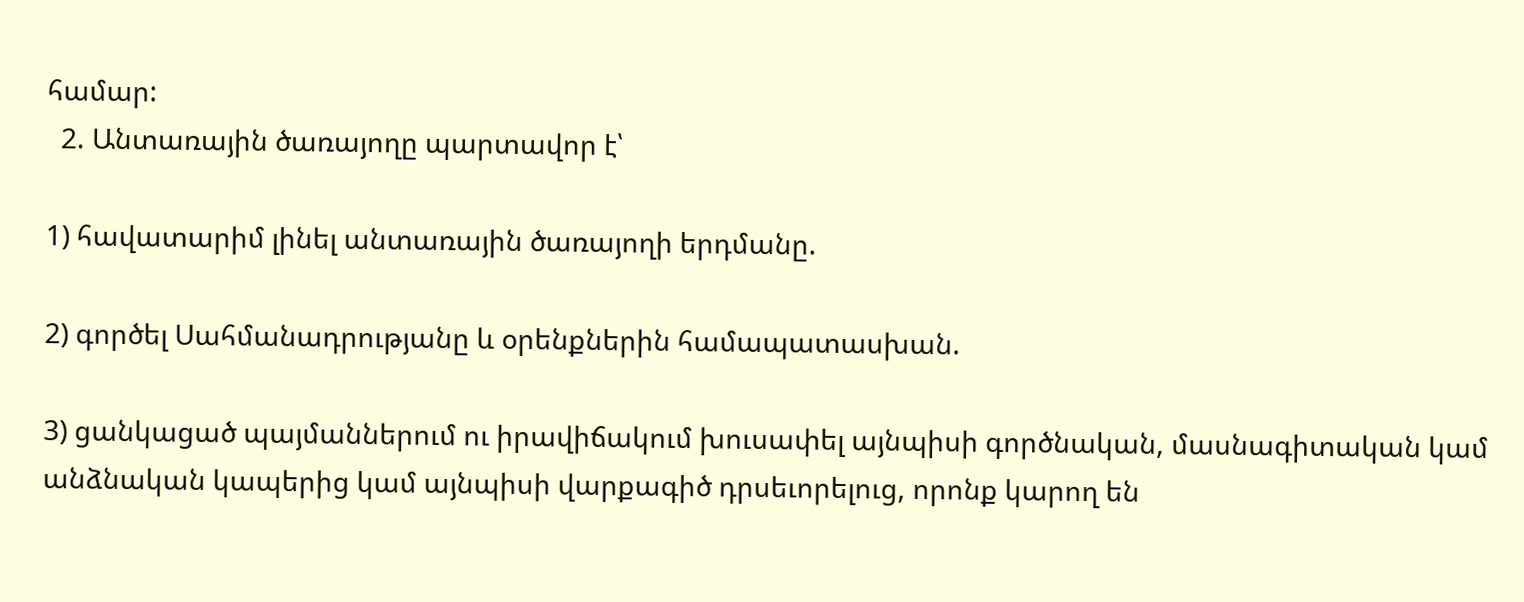համար:
  2. Անտառային ծառայողը պարտավոր է՝

1) հավատարիմ լինել անտառային ծառայողի երդմանը.

2) գործել Սահմանադրությանը և օրենքներին համապատասխան.

3) ցանկացած պայմաններում ու իրավիճակում խուսափել այնպիսի գործնական, մասնագիտական կամ անձնական կապերից կամ այնպիսի վարքագիծ դրսեւորելուց, որոնք կարող են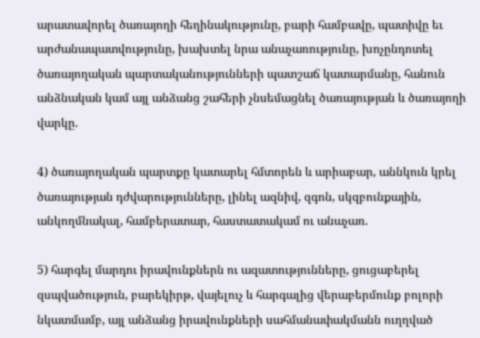արատավորել ծառայողի հեղինակությունը, բարի համբավը, պատիվը եւ արժանապատվությունը, խախտել նրա անաչառությունը, խոչընդոտել ծառայողական պարտականությունների պատշաճ կատարմանը, հանուն անձնական կամ այլ անձանց շահերի չնսեմացնել ծառայության և ծառայողի վարկը.

4) ծառայողական պարտքը կատարել հմտորեն և արիաբար, աննկուն կրել ծառայության դժվարությունները, լինել ազնիվ, զգոն, սկզբունքային, անկողմնակալ, համբերատար, հաստատակամ ու անաչառ.

5) հարգել մարդու իրավունքներն ու ազատությունները, ցուցաբերել զսպվածություն, բարեկիրթ, վայելուչ և հարգալից վերաբերմունք բոլորի նկատմամբ, այլ անձանց իրավունքների սահմանափակմանն ուղղված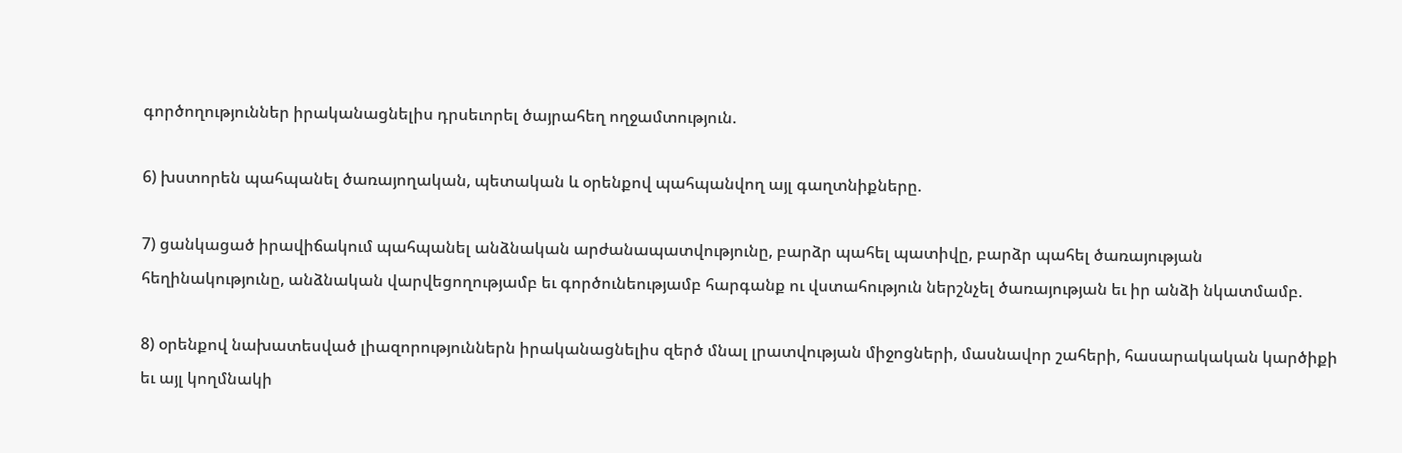գործողություններ իրականացնելիս դրսեւորել ծայրահեղ ողջամտություն.

6) խստորեն պահպանել ծառայողական, պետական և օրենքով պահպանվող այլ գաղտնիքները.

7) ցանկացած իրավիճակում պահպանել անձնական արժանապատվությունը, բարձր պահել պատիվը, բարձր պահել ծառայության հեղինակությունը, անձնական վարվեցողությամբ եւ գործունեությամբ հարգանք ու վստահություն ներշնչել ծառայության եւ իր անձի նկատմամբ.

8) օրենքով նախատեսված լիազորություններն իրականացնելիս զերծ մնալ լրատվության միջոցների, մասնավոր շահերի, հասարակական կարծիքի եւ այլ կողմնակի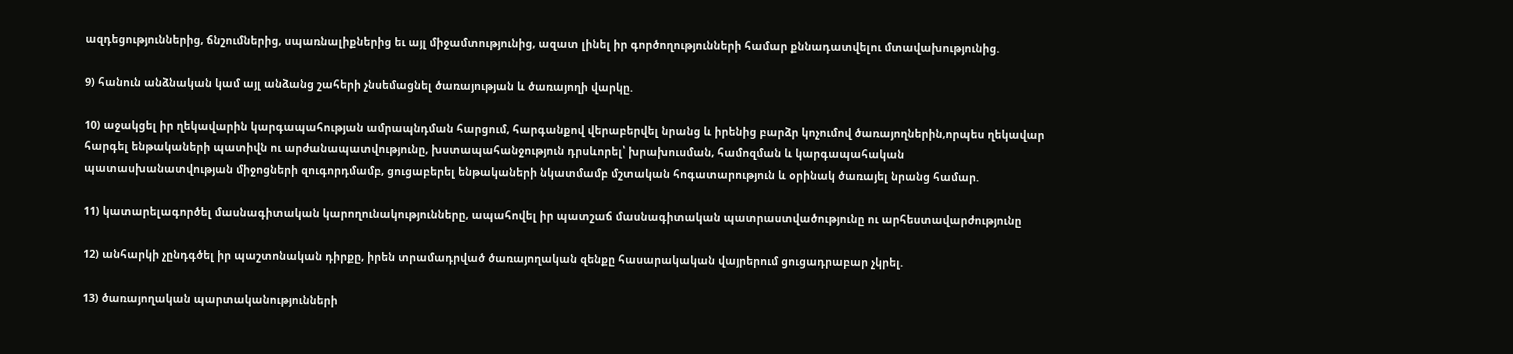ազդեցություններից, ճնշումներից, սպառնալիքներից եւ այլ միջամտությունից, ազատ լինել իր գործողությունների համար քննադատվելու մտավախությունից.

9) հանուն անձնական կամ այլ անձանց շահերի չնսեմացնել ծառայության և ծառայողի վարկը.

10) աջակցել իր ղեկավարին կարգապահության ամրապնդման հարցում, հարգանքով վերաբերվել նրանց և իրենից բարձր կոչումով ծառայողներին,որպես ղեկավար հարգել ենթակաների պատիվն ու արժանապատվությունը, խստապահանջություն դրսևորել՝ խրախուսման, համոզման և կարգապահական պատասխանատվության միջոցների զուգորդմամբ, ցուցաբերել ենթակաների նկատմամբ մշտական հոգատարություն և օրինակ ծառայել նրանց համար.

11) կատարելագործել մասնագիտական կարողունակությունները, ապահովել իր պատշաճ մասնագիտական պատրաստվածությունը ու արհեստավարժությունը

12) անհարկի չընդգծել իր պաշտոնական դիրքը, իրեն տրամադրված ծառայողական զենքը հասարակական վայրերում ցուցադրաբար չկրել.

13) ծառայողական պարտականությունների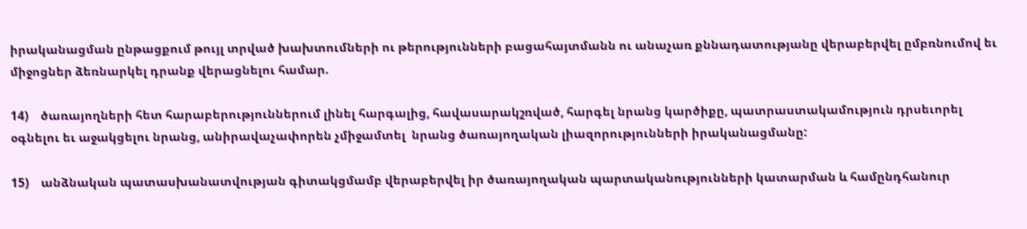իրականացման ընթացքում թույլ տրված խախտումների ու թերությունների բացահայտմանն ու անաչառ քննադատությանը վերաբերվել ըմբռնումով եւ միջոցներ ձեռնարկել դրանք վերացնելու համար.

14)    ծառայողների հետ հարաբերություններում լինել հարգալից, հավասարակշռված, հարգել նրանց կարծիքը, պատրաստակամություն դրսեւորել  օգնելու եւ աջակցելու նրանց, անիրավաչափորեն չմիջամտել  նրանց ծառայողական լիազորությունների իրականացմանը:

15)    անձնական պատասխանատվության գիտակցմամբ վերաբերվել իր ծառայողական պարտականությունների կատարման և համընդհանուր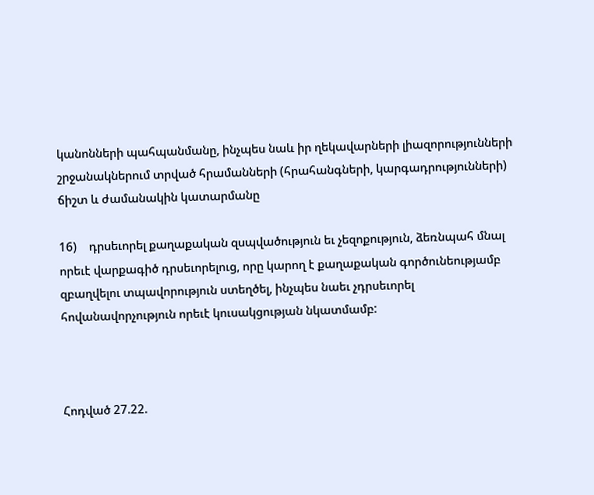կանոնների պահպանմանը, ինչպես նաև իր ղեկավարների լիազորությունների շրջանակներում տրված հրամանների (հրահանգների, կարգադրությունների) ճիշտ և ժամանակին կատարմանը

16)    դրսեւորել քաղաքական զսպվածություն եւ չեզոքություն, ձեռնպահ մնալ որեւէ վարքագիծ դրսեւորելուց, որը կարող է քաղաքական գործունեությամբ զբաղվելու տպավորություն ստեղծել, ինչպես նաեւ չդրսեւորել հովանավորչություն որեւէ կուսակցության նկատմամբ:



Հոդված 27.22.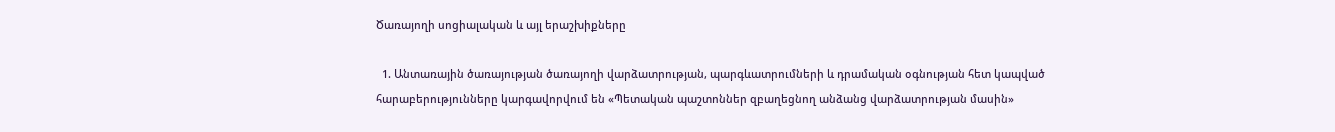Ծառայողի սոցիալական և այլ երաշխիքները

  1. Անտառային ծառայության ծառայողի վարձատրության, պարգևատրումների և դրամական օգնության հետ կապված հարաբերությունները կարգավորվում են «Պետական պաշտոններ զբաղեցնող անձանց վարձատրության մասին»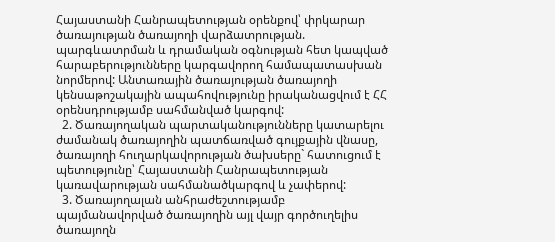Հայաստանի Հանրապետության օրենքով՝ փրկարար ծառայության ծառայողի վարձատրության. պարգևատրման և դրամական օգնության հետ կապված հարաբերությունները կարգավորող համապատասխան նորմերով: Անտառային ծառայության ծառայողի կենսաթոշակային ապահովությունը իրականացվում է ՀՀ օրենսդրությամբ սահմանված կարգով:
  2. Ծառայողական պարտականությունները կատարելու ժամանակ ծառայողին պատճառված գույքային վնասը, ծառայողի հուղարկավորության ծախսերը` հատուցում է պետությունը՝ Հայաստանի Հանրապետության կառավարության սահմանածկարգով և չափերով:
  3. Ծառայողալան անհրաժեշտությամբ պայմանավորված ծառայողին այլ վայր գործուղելիս ծառայողն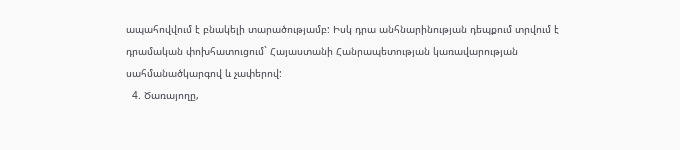ապահովվում է բնակելի տարածությամբ: Իսկ դրա անհնարինության դեպքում տրվում է դրամական փոխհատուցում` Հայաստանի Հանրապետության կառավարության սահմանածկարգով և չափերով:
  4. Ծառայողը,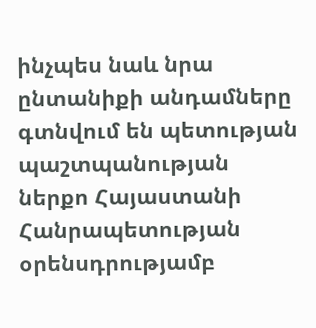ինչպես նաև նրա ընտանիքի անդամները գտնվում են պետության պաշտպանության ներքո Հայաստանի Հանրապետության օրենսդրությամբ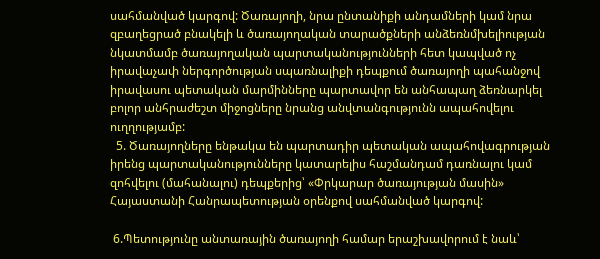սահմանված կարգով: Ծառայողի, նրա ընտանիքի անդամների կամ նրա զբաղեցրած բնակելի և ծառայողական տարածքների անձեռնմխելիության նկատմամբ ծառայողական պարտականությունների հետ կապված ոչ իրավաչափ ներգործության սպառնալիքի դեպքում ծառայողի պահանջով իրավասու պետական մարմինները պարտավոր են անհապաղ ձեռնարկել բոլոր անհրաժեշտ միջոցները նրանց անվտանգությունն ապահովելու ուղղությամբ:
  5. Ծառայողները ենթակա են պարտադիր պետական ապահովագրության իրենց պարտականությունները կատարելիս հաշմանդամ դառնալու կամ զոհվելու (մահանալու) դեպքերից՝ «Փրկարար ծառայության մասին» Հայաստանի Հանրապետության օրենքով սահմանված կարգով:

 6.Պետությունը անտառային ծառայողի համար երաշխավորում է նաև՝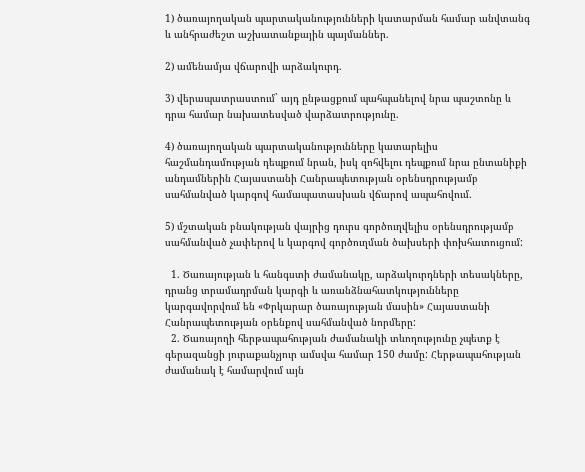1) ծառայողական պարտականությունների կատարման համար անվտանգ և անհրաժեշտ աշխատանքային պայմաններ.

2) ամենամյա վճարովի արձակուրդ.

3) վերապատրաստում` այդ ընթացքում պահպանելով նրա պաշտոնը և դրա համար նախատեսված վարձատրությունը.

4) ծառայողական պարտականությունները կատարելիս հաշմանդամության դեպքում նրան, իսկ զոհվելու դեպքում նրա ընտանիքի անդամներին Հայաստանի Հանրապետության օրենսդրությամբ սահմանված կարգով համապատասխան վճարով ապահովում.

5) մշտական բնակության վայրից դուրս գործուղվելիս օրենսդրությամբ սահմանված չափերով և կարգով գործուղման ծախսերի փոխհատուցում:

  1. Ծառայության և հանգստի ժամանակը, արձակուրդների տեսակները, դրանց տրամադրման կարգի և առանձնահատկությունները կարգավորվում են «Փրկարար ծառայության մասին» Հայաստանի Հանրապետության օրենքով սահմանված նորմերը:
  2. Ծառայողի հերթապահության ժամանակի տևողությունը չպետք է գերազանցի յուրաքանչյուր ամսվա համար 150 ժամը: Հերթապահության ժամանակ է համարվում այն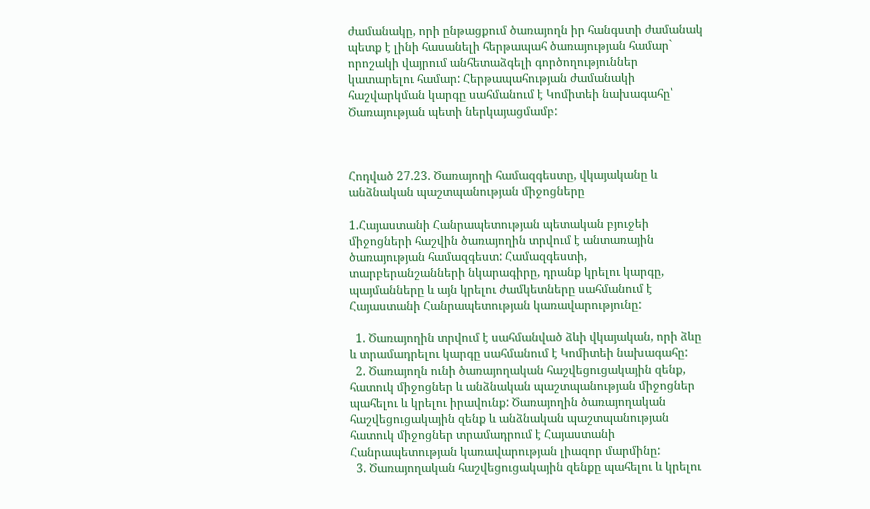ժամանակը, որի ընթացքում ծառայողն իր հանգստի ժամանակ պետք է լինի հասանելի հերթապահ ծառայության համար` որոշակի վայրում անհետաձգելի գործողություններ կատարելու համար: Հերթապահության ժամանակի հաշվարկման կարգը սահմանում է Կոմիտեի նախագահը՝ Ծառայության պետի ներկայացմամբ:



Հոդված 27.23. Ծառայողի համազգեստը, վկայականը և անձնական պաշտպանության միջոցները

1.Հայաստանի Հանրապետության պետական բյուջեի միջոցների հաշվին ծառայողին տրվում է անտառային ծառայության համազգեստ: Համազգեստի, տարբերանշանների նկարագիրը, դրանք կրելու կարգը, պայմանները և այն կրելու ժամկետները սահմանում է Հայաստանի Հանրապետության կառավարությունը:

  1. Ծառայողին տրվում է սահմանված ձևի վկայական, որի ձևը և տրամադրելու կարգը սահմանում է Կոմիտեի նախագահը:
  2. Ծառայողն ունի ծառայողական հաշվեցուցակային զենք, հատուկ միջոցներ և անձնական պաշտպանության միջոցներ պահելու և կրելու իրավունք: Ծառայողին ծառայողական հաշվեցուցակային զենք և անձնական պաշտպանության հատուկ միջոցներ տրամադրում է Հայաստանի Հանրապետության կառավարության լիազոր մարմինը:
  3. Ծառայողական հաշվեցուցակային զենքը պահելու և կրելու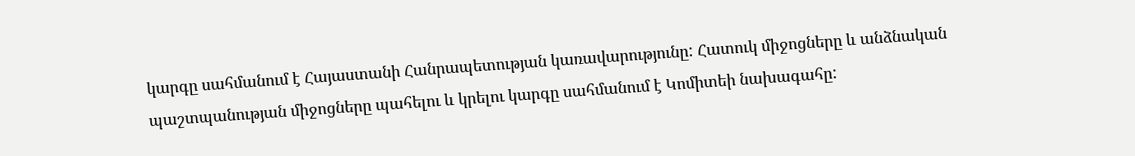կարգը սահմանում է Հայաստանի Հանրապետության կառավարությունը: Հատուկ միջոցները և անձնական պաշտպանության միջոցները պահելու և կրելու կարգը սահմանում է Կոմիտեի նախագահը: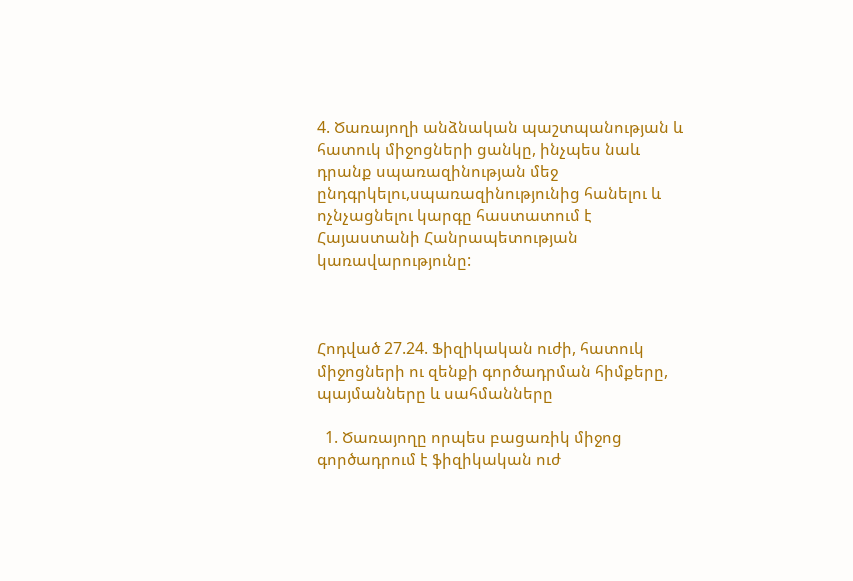4. Ծառայողի անձնական պաշտպանության և հատուկ միջոցների ցանկը, ինչպես նաև դրանք սպառազինության մեջ ընդգրկելու,սպառազինությունից հանելու և ոչնչացնելու կարգը հաստատում է Հայաստանի Հանրապետության կառավարությունը:



Հոդված 27.24. Ֆիզիկական ուժի, հատուկ միջոցների ու զենքի գործադրման հիմքերը, պայմանները և սահմանները

  1. Ծառայողը որպես բացառիկ միջոց գործադրում է ֆիզիկական ուժ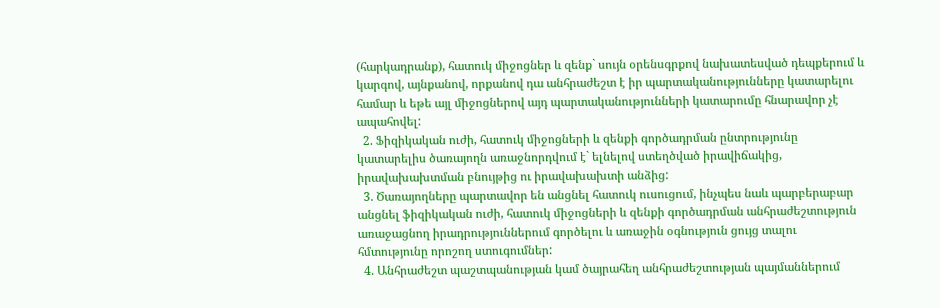(հարկադրանք), հատուկ միջոցներ և զենք` սույն օրենսգրքով նախատեսված դեպքերում և կարգով, այնքանով, որքանով դա անհրաժեշտ է իր պարտականությունները կատարելու համար և եթե այլ միջոցներով այդ պարտականությունների կատարումը հնարավոր չէ ապահովել:
  2. Ֆիզիկական ուժի, հատուկ միջոցների և զենքի գործադրման ընտրությունը կատարելիս ծառայողն առաջնորդվում է` ելնելով ստեղծված իրավիճակից, իրավախախտման բնույթից ու իրավախախտի անձից:
  3. Ծառայողները պարտավոր են անցնել հատուկ ուսուցում, ինչպես նաև պարբերաբար անցնել ֆիզիկական ուժի, հատուկ միջոցների և զենքի գործադրման անհրաժեշտություն առաջացնող իրադրություններում գործելու և առաջին օգնություն ցույց տալու հմտությունը որոշող ստուգումներ:
  4. Անհրաժեշտ պաշտպանության կամ ծայրահեղ անհրաժեշտության պայմաններում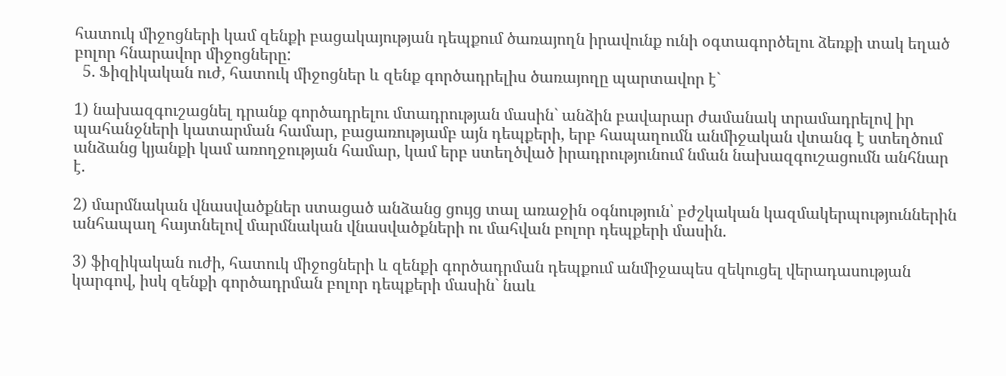հատուկ միջոցների կամ զենքի բացակայության դեպքում ծառայողն իրավունք ունի օգտագործելու ձեռքի տակ եղած բոլոր հնարավոր միջոցները:
  5. Ֆիզիկական ուժ, հատուկ միջոցներ և զենք գործադրելիս ծառայողը պարտավոր է`

1) նախազգուշացնել դրանք գործադրելու մտադրության մասին` անձին բավարար ժամանակ տրամադրելով իր պահանջների կատարման համար, բացառությամբ այն դեպքերի, երբ հապաղումն անմիջական վտանգ է ստեղծում անձանց կյանքի կամ առողջության համար, կամ երբ ստեղծված իրադրությունում նման նախազգուշացումն անհնար է.

2) մարմնական վնասվածքներ ստացած անձանց ցույց տալ առաջին օգնություն՝ բժշկական կազմակերպություններին անհապաղ հայտնելով մարմնական վնասվածքների ու մահվան բոլոր դեպքերի մասին.

3) ֆիզիկական ուժի, հատուկ միջոցների և զենքի գործադրման դեպքում անմիջապես զեկուցել վերադասության կարգով, իսկ զենքի գործադրման բոլոր դեպքերի մասին` նաև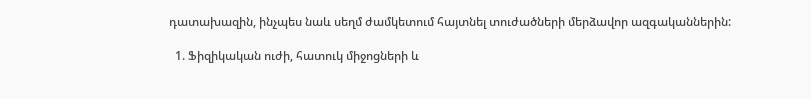դատախազին, ինչպես նաև սեղմ ժամկետում հայտնել տուժածների մերձավոր ազգականներին:

  1. Ֆիզիկական ուժի, հատուկ միջոցների և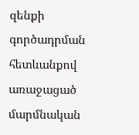զենքի գործադրման հետևանքով առաջացած մարմնական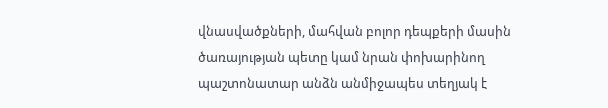վնասվածքների, մահվան բոլոր դեպքերի մասին ծառայության պետը կամ նրան փոխարինող պաշտոնատար անձն անմիջապես տեղյակ է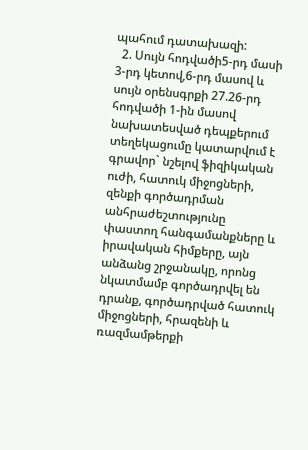պահում դատախազի:
  2. Սույն հոդվածի5-րդ մասի 3-րդ կետով,6-րդ մասով և սույն օրենսգրքի 27.26-րդ հոդվածի 1-ին մասով նախատեսված դեպքերում տեղեկացումը կատարվում է գրավոր` նշելով ֆիզիկական ուժի, հատուկ միջոցների, զենքի գործադրման անհրաժեշտությունը փաստող հանգամանքները և իրավական հիմքերը, այն անձանց շրջանակը, որոնց նկատմամբ գործադրվել են դրանք, գործադրված հատուկ միջոցների, հրազենի և ռազմամթերքի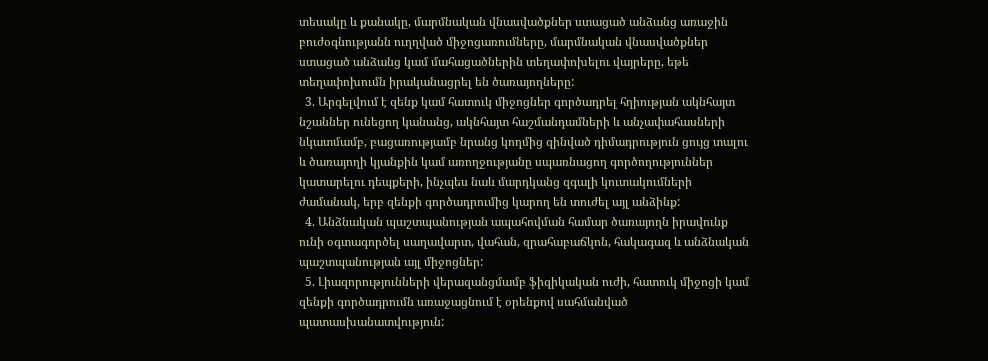տեսակը և քանակը, մարմնական վնասվածքներ ստացած անձանց առաջին բուժօգնությանն ուղղված միջոցառումները, մարմնական վնասվածքներ ստացած անձանց կամ մահացածներին տեղափոխելու վայրերը, եթե տեղափոխումն իրականացրել են ծառայողները:
  3. Արգելվում է զենք կամ հատուկ միջոցներ գործադրել հղիության ակնհայտ նշաններ ունեցող կանանց, ակնհայտ հաշմանդամների և անչափահասների նկատմամբ, բացառությամբ նրանց կողմից զինված դիմադրություն ցույց տալու և ծառայողի կյանքին կամ առողջությանը սպառնացող գործողություններ կատարելու դեպքերի, ինչպես նաև մարդկանց զգալի կուտակումների ժամանակ, երբ զենքի գործադրումից կարող են տուժել այլ անձինք:
  4. Անձնական պաշտպանության ապահովման համար ծառայողն իրավունք ունի օգտագործել սաղավարտ, վահան, զրահաբաճկոն, հակագազ և անձնական պաշտպանության այլ միջոցներ:
  5. Լիազորությունների վերազանցմամբ ֆիզիկական ուժի, հատուկ միջոցի կամ զենքի գործադրումն առաջացնում է օրենքով սահմանված պատասխանատվություն: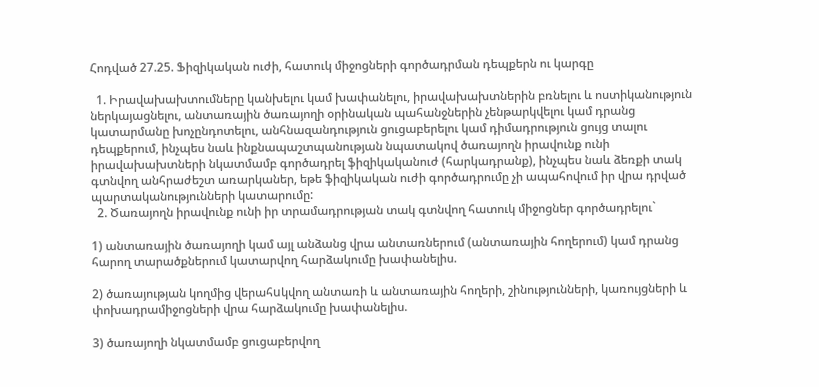Հոդված 27.25. Ֆիզիկական ուժի, հատուկ միջոցների գործադրման դեպքերն ու կարգը

  1. Իրավախախտումները կանխելու կամ խափանելու, իրավախախտներին բռնելու և ոստիկանություն ներկայացնելու, անտառային ծառայողի օրինական պահանջներին չենթարկվելու կամ դրանց կատարմանը խոչընդոտելու, անհնազանդություն ցուցաբերելու կամ դիմադրություն ցույց տալու դեպքերում, ինչպես նաև ինքնապաշտպանության նպատակով ծառայողն իրավունք ունի իրավախախտների նկատմամբ գործադրել ֆիզիկականուժ (հարկադրանք), ինչպես նաև ձեռքի տակ գտնվող անհրաժեշտ առարկաներ, եթե ֆիզիկական ուժի գործադրումը չի ապահովում իր վրա դրված պարտականությունների կատարումը:
  2. Ծառայողն իրավունք ունի իր տրամադրության տակ գտնվող հատուկ միջոցներ գործադրելու`

1) անտառային ծառայողի կամ այլ անձանց վրա անտառներում (անտառային հողերում) կամ դրանց հարող տարածքներում կատարվող հարձակումը խափանելիս.

2) ծառայության կողմից վերահuկվող անտառի և անտառային հողերի, շինությունների, կառույցների և փոխադրամիջոցների վրա հարձակումը խափանելիս.

3) ծառայողի նկատմամբ ցուցաբերվող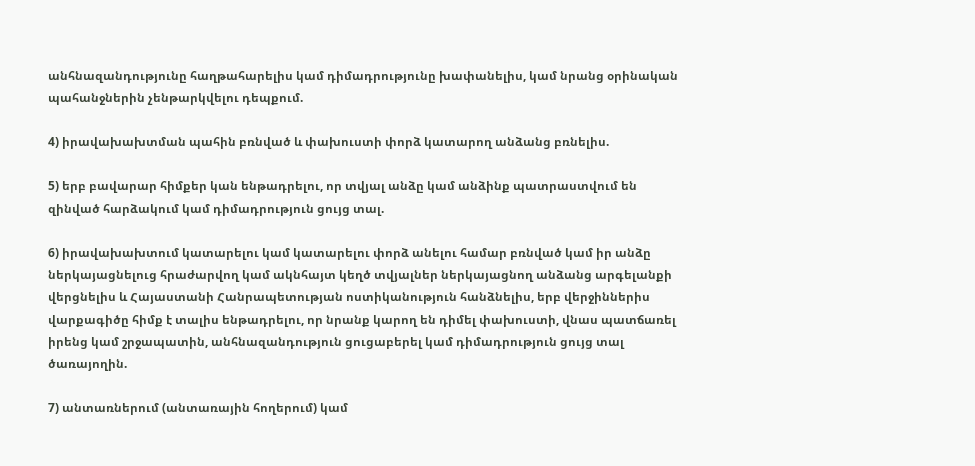անհնազանդությունը հաղթահարելիս կամ դիմադրությունը խափանելիս, կամ նրանց օրինական պահանջներին չենթարկվելու դեպքում.

4) իրավախախտման պահին բռնված և փախուստի փորձ կատարող անձանց բռնելիս.

5) երբ բավարար հիմքեր կան ենթադրելու, որ տվյալ անձը կամ անձինք պատրաստվում են զինված հարձակում կամ դիմադրություն ցույց տալ.

6) իրավախախտում կատարելու կամ կատարելու փորձ անելու համար բռնված կամ իր անձը ներկայացնելուց հրաժարվող կամ ակնհայտ կեղծ տվյալներ ներկայացնող անձանց արգելանքի վերցնելիս և Հայաստանի Հանրապետության ոստիկանություն հանձնելիս, երբ վերջիններիս վարքագիծը հիմք է տալիս ենթադրելու, որ նրանք կարող են դիմել փախուստի, վնաս պատճառել իրենց կամ շրջապատին, անհնազանդություն ցուցաբերել կամ դիմադրություն ցույց տալ ծառայողին.

7) անտառներում (անտառային հողերում) կամ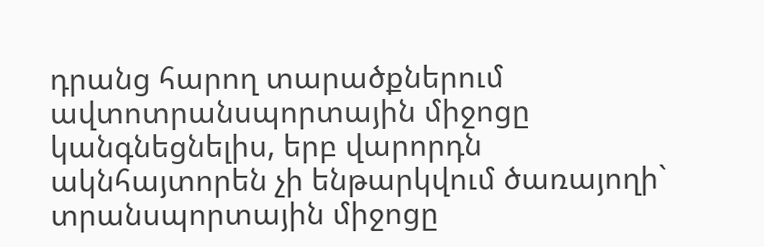դրանց հարող տարածքներում ավտոտրանսպորտային միջոցը կանգնեցնելիս, երբ վարորդն ակնհայտորեն չի ենթարկվում ծառայողի` տրանսպորտային միջոցը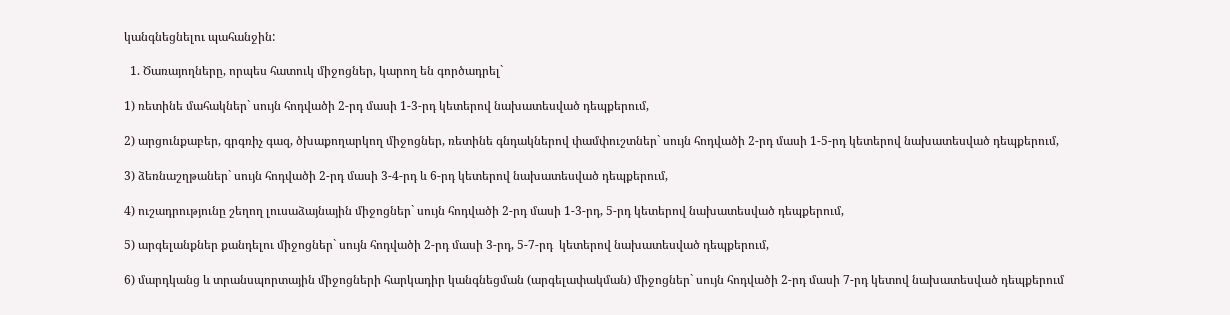կանգնեցնելու պահանջին:

  1. Ծառայողները, որպես հատուկ միջոցներ, կարող են գործադրել`

1) ռետինե մահակներ` սույն հոդվածի 2-րդ մասի 1-3-րդ կետերով նախատեսված դեպքերում,

2) արցունքաբեր, գրգռիչ գազ, ծխաքողարկող միջոցներ, ռետինե գնդակներով փամփուշտներ` սույն հոդվածի 2-րդ մասի 1-5-րդ կետերով նախատեսված դեպքերում,

3) ձեռնաշղթաներ` սույն հոդվածի 2-րդ մասի 3-4-րդ և 6-րդ կետերով նախատեսված դեպքերում,

4) ուշադրությունը շեղող լուսաձայնային միջոցներ` սույն հոդվածի 2-րդ մասի 1-3-րդ, 5-րդ կետերով նախատեսված դեպքերում,

5) արգելանքներ քանդելու միջոցներ` սույն հոդվածի 2-րդ մասի 3-րդ, 5-7-րդ  կետերով նախատեսված դեպքերում,

6) մարդկանց և տրանսպորտային միջոցների հարկադիր կանգնեցման (արգելափակման) միջոցներ` սույն հոդվածի 2-րդ մասի 7-րդ կետով նախատեսված դեպքերում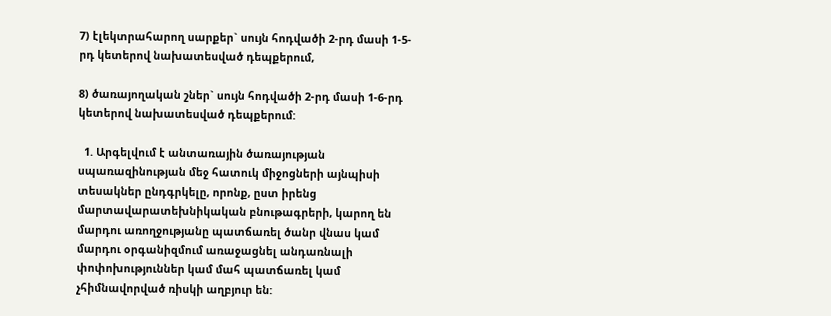7) էլեկտրահարող սարքեր` սույն հոդվածի 2-րդ մասի 1-5-րդ կետերով նախատեսված դեպքերում,

8) ծառայողական շներ` սույն հոդվածի 2-րդ մասի 1-6-րդ կետերով նախատեսված դեպքերում:

  1. Արգելվում է անտառային ծառայության սպառազինության մեջ հատուկ միջոցների այնպիսի տեսակներ ընդգրկելը, որոնք, ըստ իրենց մարտավարատեխնիկական բնութագրերի, կարող են մարդու առողջությանը պատճառել ծանր վնաս կամ մարդու օրգանիզմում առաջացնել անդառնալի փոփոխություններ կամ մահ պատճառել կամ չհիմնավորված ռիսկի աղբյուր են: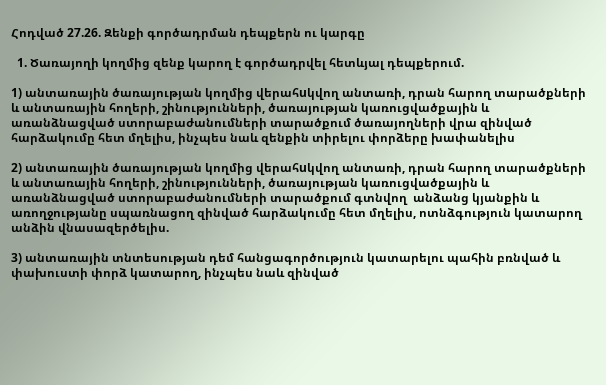Հոդված 27.26. Զենքի գործադրման դեպքերն ու կարգը

  1. Ծառայողի կողմից զենք կարող է գործադրվել հետևյալ դեպքերում.

1) անտառային ծառայության կողմից վերահuկվող անտառի, դրան հարող տարածքների և անտառային հողերի, շինությունների, ծառայության կառուցվածքային և առանձնացված ստորաբաժանումների տարածքում ծառայողների վրա զինված հարձակումը հետ մղելիս, ինչպես նաև զենքին տիրելու փորձերը խափանելիս

2) անտառային ծառայության կողմից վերահuկվող անտառի, դրան հարող տարածքների և անտառային հողերի, շինությունների, ծառայության կառուցվածքային և առանձնացված ստորաբաժանումների տարածքում գտնվող  անձանց կյանքին և առողջությանը սպառնացող զինված հարձակումը հետ մղելիս, ոտնձգություն կատարող անձին վնասազերծելիս.

3) անտառային տնտեսության դեմ հանցագործություն կատարելու պահին բռնված և փախուստի փորձ կատարող, ինչպես նաև զինված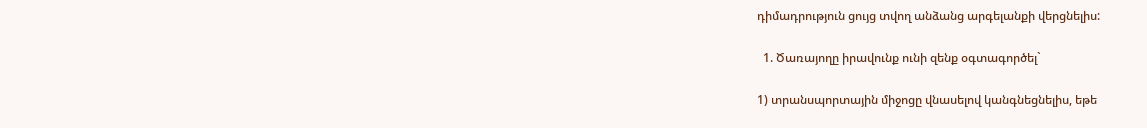դիմադրություն ցույց տվող անձանց արգելանքի վերցնելիս:

  1. Ծառայողը իրավունք ունի զենք օգտագործել`

1) տրանսպորտային միջոցը վնասելով կանգնեցնելիս, եթե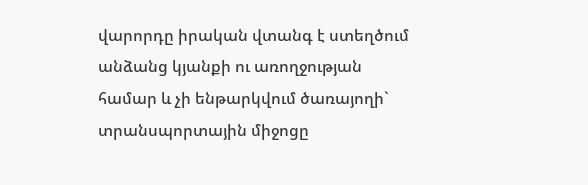վարորդը իրական վտանգ է ստեղծում անձանց կյանքի ու առողջության համար և չի ենթարկվում ծառայողի` տրանսպորտային միջոցը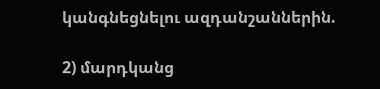կանգնեցնելու ազդանշաններին.

2) մարդկանց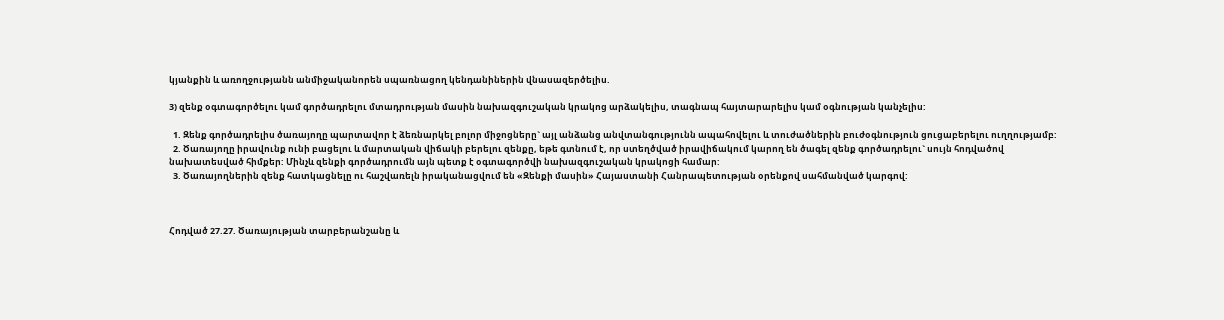կյանքին և առողջությանն անմիջականորեն սպառնացող կենդանիներին վնասազերծելիս.

3) զենք օգտագործելու կամ գործադրելու մտադրության մասին նախազգուշական կրակոց արձակելիս, տագնապ հայտարարելիս կամ օգնության կանչելիս:

  1. Զենք գործադրելիս ծառայողը պարտավոր է ձեռնարկել բոլոր միջոցները` այլ անձանց անվտանգությունն ապահովելու և տուժածներին բուժօգնություն ցուցաբերելու ուղղությամբ:
  2. Ծառայողը իրավունք ունի բացելու և մարտական վիճակի բերելու զենքը, եթե գտնում է, որ ստեղծված իրավիճակում կարող են ծագել զենք գործադրելու` սույն հոդվածով նախատեսված հիմքեր: Մինչև զենքի գործադրումն այն պետք է օգտագործվի նախազգուշական կրակոցի համար:
  3. Ծառայողներին զենք հատկացնելը ու հաշվառելն իրականացվում են «Զենքի մասին» Հայաստանի Հանրապետության օրենքով սահմանված կարգով:



Հոդված 27.27. Ծառայության տարբերանշանը և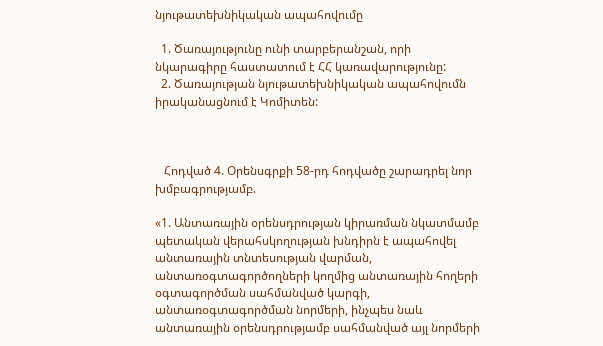նյութատեխնիկական ապահովումը

  1. Ծառայությունը ունի տարբերանշան, որի նկարագիրը հաստատում է ՀՀ կառավարությունը:
  2. Ծառայության նյութատեխնիկական ապահովումն իրականացնում է Կոմիտեն:



   Հոդված 4. Օրենսգրքի 58-րդ հոդվածը շարադրել նոր խմբագրությամբ.

«1. Անտառային օրենսդրության կիրառման նկատմամբ պետական վերահսկողության խնդիրն է ապահովել անտառային տնտեսության վարման, անտառօգտագործողների կողմից անտառային հողերի օգտագործման սահմանված կարգի, անտառօգտագործման նորմերի, ինչպես նաև անտառային օրենսդրությամբ սահմանված այլ նորմերի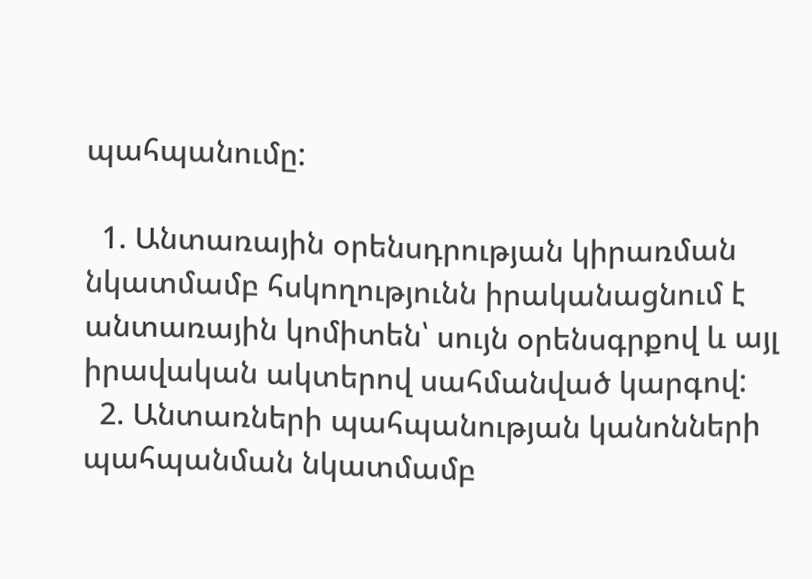պահպանումը:

  1. Անտառային օրենսդրության կիրառման նկատմամբ հսկողությունն իրականացնում է անտառային կոմիտեն՝ սույն օրենսգրքով և այլ իրավական ակտերով սահմանված կարգով:
  2. Անտառների պահպանության կանոնների պահպանման նկատմամբ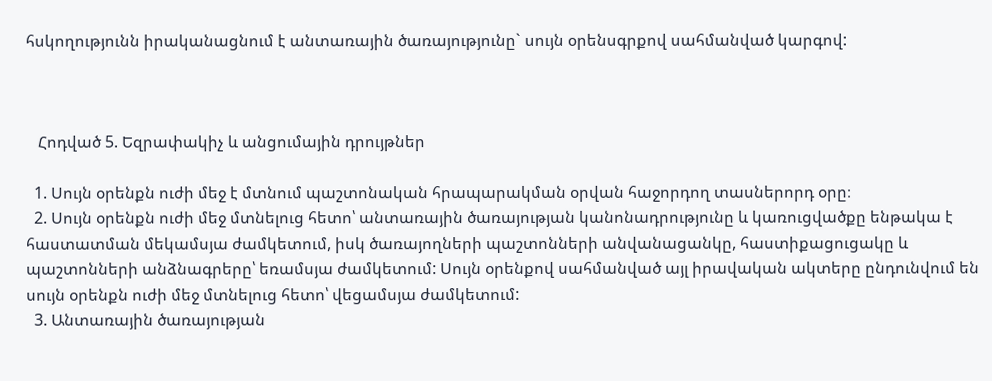հսկողությունն իրականացնում է անտառային ծառայությունը` սույն օրենսգրքով սահմանված կարգով:



   Հոդված 5. Եզրափակիչ և անցումային դրույթներ

  1. Սույն օրենքն ուժի մեջ է մտնում պաշտոնական հրապարակման օրվան հաջորդող տասներորդ օրը։
  2. Սույն օրենքն ուժի մեջ մտնելուց հետո՝ անտառային ծառայության կանոնադրությունը և կառուցվածքը ենթակա է հաստատման մեկամսյա ժամկետում, իսկ ծառայողների պաշտոնների անվանացանկը, հաստիքացուցակը և պաշտոնների անձնագրերը՝ եռամսյա ժամկետում: Սույն օրենքով սահմանված այլ իրավական ակտերը ընդունվում են սույն օրենքն ուժի մեջ մտնելուց հետո՝ վեցամսյա ժամկետում:
  3. Անտառային ծառայության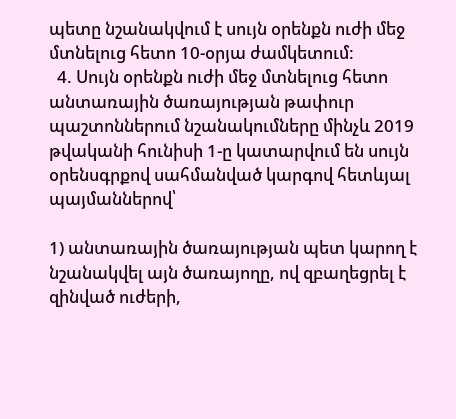պետը նշանակվում է սույն օրենքն ուժի մեջ մտնելուց հետո 10-օրյա ժամկետում:
  4. Սույն օրենքն ուժի մեջ մտնելուց հետո անտառային ծառայության թափուր պաշտոններում նշանակումները մինչև 2019 թվականի հունիսի 1-ը կատարվում են սույն օրենսգրքով սահմանված կարգով հետևյալ պայմաններով՝

1) անտառային ծառայության պետ կարող է նշանակվել այն ծառայողը, ով զբաղեցրել է զինված ուժերի,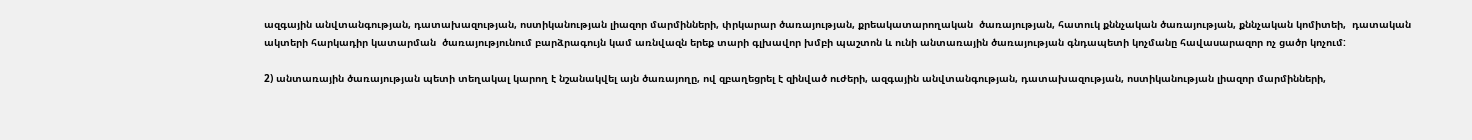ազգային անվտանգության, դատախազության, ոստիկանության լիազոր մարմինների, փրկարար ծառայության, քրեակատարողական  ծառայության, հատուկ քննչական ծառայության, քննչական կոմիտեի,  դատական ակտերի հարկադիր կատարման  ծառայությունում բարձրագույն կամ առնվազն երեք տարի գլխավոր խմբի պաշտոն և ունի անտառային ծառայության գնդապետի կոչմանը հավասարազոր ոչ ցածր կոչում:

2) անտառային ծառայության պետի տեղակալ կարող է նշանակվել այն ծառայողը, ով զբաղեցրել է զինված ուժերի, ազգային անվտանգության, դատախազության, ոստիկանության լիազոր մարմինների,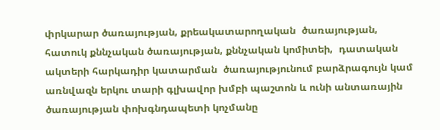փրկարար ծառայության, քրեակատարողական  ծառայության, հատուկ քննչական ծառայության, քննչական կոմիտեի,  դատական ակտերի հարկադիր կատարման  ծառայությունում բարձրագույն կամ առնվազն երկու տարի գլխավոր խմբի պաշտոն և ունի անտառային ծառայության փոխգնդապետի կոչմանը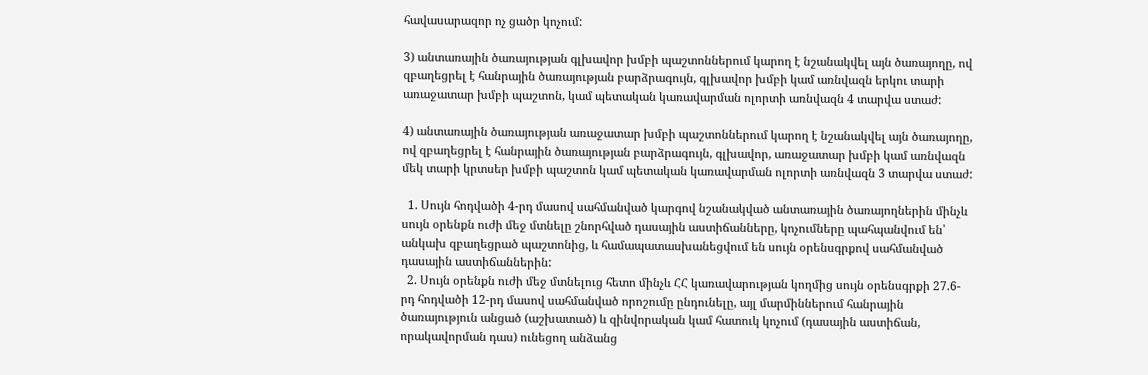հավասարազոր ոչ ցածր կոչում:

3) անտառային ծառայության գլխավոր խմբի պաշտոններում կարող է նշանակվել այն ծառայողը, ով զբաղեցրել է հանրային ծառայության բարձրագույն, գլխավոր խմբի կամ առնվազն երկու տարի առաջատար խմբի պաշտոն, կամ պետական կառավարման ոլորտի առնվազն 4 տարվա ստաժ:

4) անտառային ծառայության առաջատար խմբի պաշտոններում կարող է նշանակվել այն ծառայողը, ով զբաղեցրել է հանրային ծառայության բարձրագույն, գլխավոր, առաջատար խմբի կամ առնվազն մեկ տարի կրտսեր խմբի պաշտոն կամ պետական կառավարման ոլորտի առնվազն 3 տարվա ստաժ:

  1. Սույն հոդվածի 4-րդ մասով սահմանված կարգով նշանակված անտառային ծառայողներին մինչև սույն օրենքն ուժի մեջ մտնելը շնորհված դասային աստիճանները, կոչումները պահպանվում են՝ անկախ զբաղեցրած պաշտոնից, և համապատասխանեցվում են սույն օրենսգրքով սահմանված դասային աստիճաններին:
  2. Սույն օրենքն ուժի մեջ մտնելուց հետո մինչև ՀՀ կառավարության կողմից սույն օրենսգրքի 27.6-րդ հոդվածի 12-րդ մասով սահմանված որոշումը ընդունելը, այլ մարմիններում հանրային ծառայություն անցած (աշխատած) և զինվորական կամ հատուկ կոչում (դասային աստիճան, որակավորման դաս) ունեցող անձանց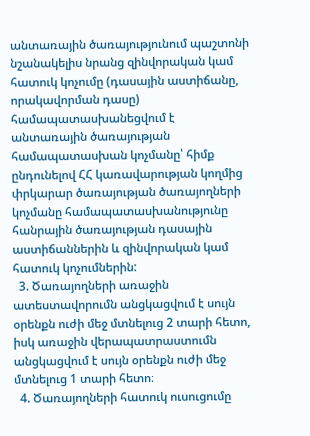անտառային ծառայությունում պաշտոնի նշանակելիս նրանց զինվորական կամ հատուկ կոչումը (դասային աստիճանը, որակավորման դասը) համապատասխանեցվում է անտառային ծառայության համապատասխան կոչմանը՝ հիմք ընդունելով ՀՀ կառավարության կողմից փրկարար ծառայության ծառայողների կոչմանը համապատասխանությունը հանրային ծառայության դասային աստիճաններին և զինվորական կամ հատուկ կոչումներին:
  3. Ծառայողների առաջին ատեստավորումն անցկացվում է սույն օրենքն ուժի մեջ մտնելուց 2 տարի հետո, իսկ առաջին վերապատրաստումն անցկացվում է սույն օրենքն ուժի մեջ մտնելուց 1 տարի հետո։
  4. Ծառայողների հատուկ ուսուցումը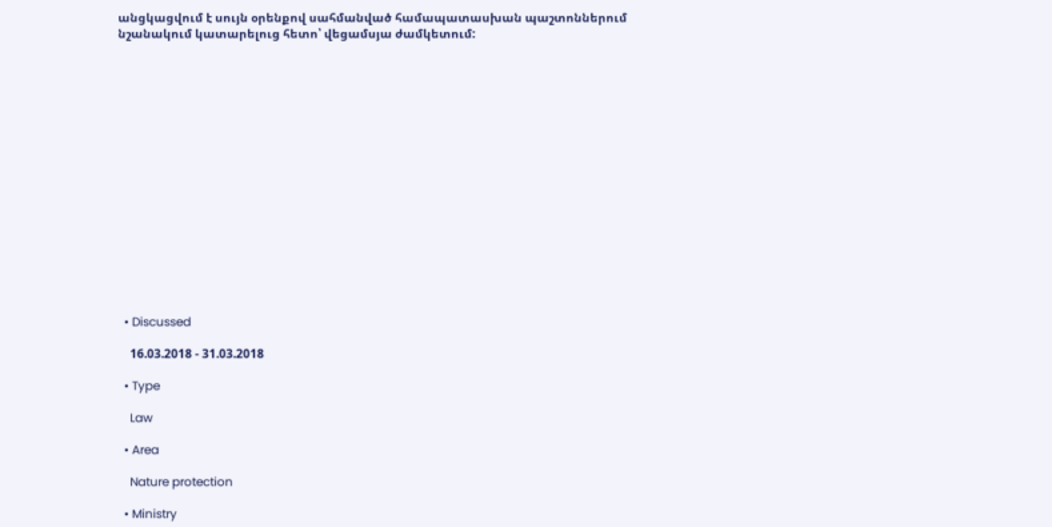անցկացվում է սույն օրենքով սահմանված համապատասխան պաշտոններում նշանակում կատարելուց հետո՝ վեցամսյա ժամկետում:

















  • Discussed

    16.03.2018 - 31.03.2018

  • Type

    Law

  • Area

    Nature protection

  • Ministry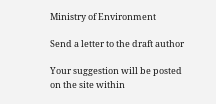Ministry of Environment

Send a letter to the draft author

Your suggestion will be posted on the site within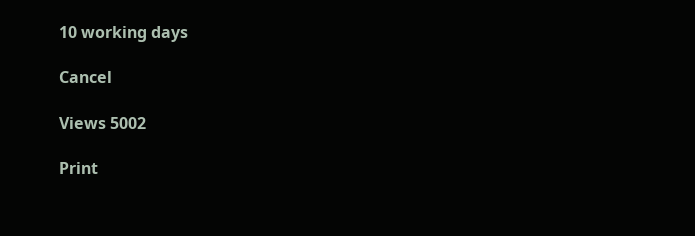10 working days

Cancel

Views 5002

Print